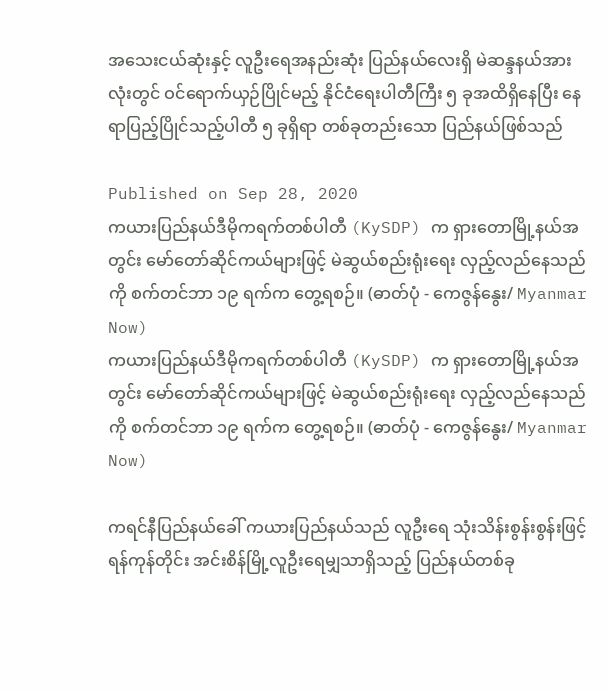အသေးငယ်ဆုံးနှင့် လူဦးရေအနည်းဆုံး ပြည်နယ်လေးရှိ မဲဆန္ဒနယ်အားလုံးတွင် ဝင်ရောက်ယှဉ်ပြိုင်မည့် နိုင်ငံရေးပါတီကြီး ၅ ခုအထိရှိနေပြီး နေရာပြည့်ပြိုင်သည့်ပါတီ ၅ ခုရှိရာ တစ်ခုတည်းသော ပြည်နယ်ဖြစ်သည်

Published on Sep 28, 2020
ကယားပြည်နယ်ဒီမိုကရက်တစ်ပါတီ (KySDP) က ရှားတောမြို့နယ်အတွင်း မော်တော်ဆိုင်ကယ်များဖြင့် မဲဆွယ်စည်းရုံးရေး လှည့်လည်နေသည်ကို စက်တင်ဘာ ၁၉ ရက်က တွေ့ရစဉ်။ (ဓာတ်ပုံ - ကေဇွန်နွေး/ Myanmar Now)
ကယားပြည်နယ်ဒီမိုကရက်တစ်ပါတီ (KySDP) က ရှားတောမြို့နယ်အတွင်း မော်တော်ဆိုင်ကယ်များဖြင့် မဲဆွယ်စည်းရုံးရေး လှည့်လည်နေသည်ကို စက်တင်ဘာ ၁၉ ရက်က တွေ့ရစဉ်။ (ဓာတ်ပုံ - ကေဇွန်နွေး/ Myanmar Now)

ကရင်နီပြည်နယ်ခေါ် ကယားပြည်နယ်သည် လူဦးရေ သုံးသိန်းစွန်းစွန်းဖြင့် ရန်ကုန်တိုင်း အင်းစိန်မြို့လူဦးရေမျှသာရှိသည့် ပြည်နယ်တစ်ခု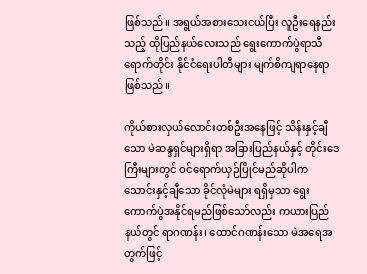ဖြစ်သည်။ အရွယ်အစားသေးငယ်ပြီး လူဦးရေနည်းသည့် ထိုပြည်နယ်လေးသည် ရွေးကောက်ပွဲရာသီရောက်တိုင်း နိုင်ငံရေးပါတီများ မျက်စိကျရာနေရာဖြစ်သည်။

ကိုယ်စားလှယ်လောင်းတစ်ဦးအနေဖြင့် သိန်းနှင့်ချီသော မဲဆန္ဒရှင်များရှိရာ အခြားပြည်နယ်နှင့် တိုင်းဒေကြီးများတွင် ဝင်ရောက်ယှဉ်ပြိုင်မည်ဆိုပါက သောင်းနှင့်ချီသော ခိုင်လုံမဲများ ရရှိမှသာ ရွေးကောက်ပွဲအနိုင်ရမည်ဖြစ်သော်လည်း ကယားပြည်နယ်တွင် ရာဂဏန်း၊ ထောင်ဂဏန်းသော မဲအရေအတွက်ဖြင့်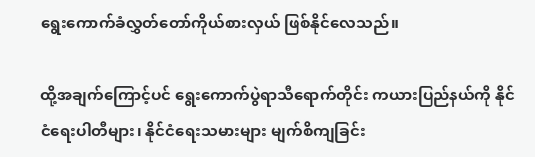ရွေးကောက်ခံလွှတ်တော်ကိုယ်စားလှယ် ဖြစ်နိုင်လေသည်။

ထို့အချက်ကြောင့်ပင် ရွေးကောက်ပွဲရာသီရောက်တိုင်း ကယားပြည်နယ်ကို နိုင်ငံရေးပါတီများ၊ နိုင်ငံရေးသမားများ မျက်စိကျခြင်း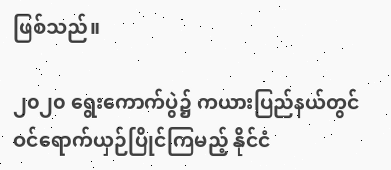ဖြစ်သည်။

၂၀၂၀ ရွေးကောက်ပွဲ၌ ကယားပြည်နယ်တွင် ဝင်ရောက်ယှဉ်ပြိုင်ကြမည့် နိုင်ငံ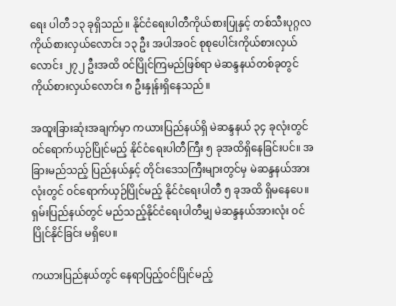ရေး ပါတီ ၁၃ ခုရှိသည်။ နိုင်ငံရေးပါတီကိုယ်စားပြုနှင့် တစ်သီးပုဂ္ဂလကိုယ်စားလှယ်လောင်း ၁၃ ဦး အပါအဝင် စုစုပေါင်းကိုယ်စားလှယ်လောင်း ၂၇၂ ဦးအထိ ဝင်ပြိုင်ကြမည်ဖြစ်ရာ မဲဆန္ဒနယ်တစ်ခုတွင် ကိုယ်စားလှယ်လောင်း ၈ ဦးနှုန်းရှိနေသည်။

အထူးခြားဆုံးအချက်မှာ ကယားပြည်နယ်ရှိ မဲဆန္ဒနယ် ၃၄ ခုလုံးတွင် ဝင်ရောက်ယှဉ်ပြိုင်မည့် နိုင်ငံရေးပါတီကြီး ၅ ခုအထိရှိနေခြင်းပင်။ အခြားမည်သည့် ပြည်နယ်နှင့် တိုင်းဒေသကြီးများတွင်မှ မဲဆန္ဒနယ်အားလုံးတွင် ဝင်ရောက်ယှဉ်ပြိုင်မည့် နိုင်ငံရေးပါတီ ၅ ခုအထိ ရှိမနေပေ။ ရှမ်းပြည်နယ်တွင် မည်သည့်နိုင်ငံရေးပါတီမျှ မဲဆန္ဒနယ်အားလုံး ဝင်ပြိုင်နိုင်ခြင်း မရှိပေ။

ကယားပြည်နယ်တွင် နေရာပြည့်ဝင်ပြိုင်မည့်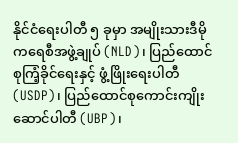နိုင်ငံရေးပါတီ ၅ ခုမှာ အမျိုးသားဒီမိုကရေစီအဖွဲ့ချုပ် (NLD)၊ ပြည်ထောင်စုကြံ့ခိုင်ရေးနှင့် ဖွံ့ဖြိုးရေးပါတီ (USDP)၊ ပြည်ထောင်စုကောင်းကျိုးဆောင်ပါတီ (UBP)၊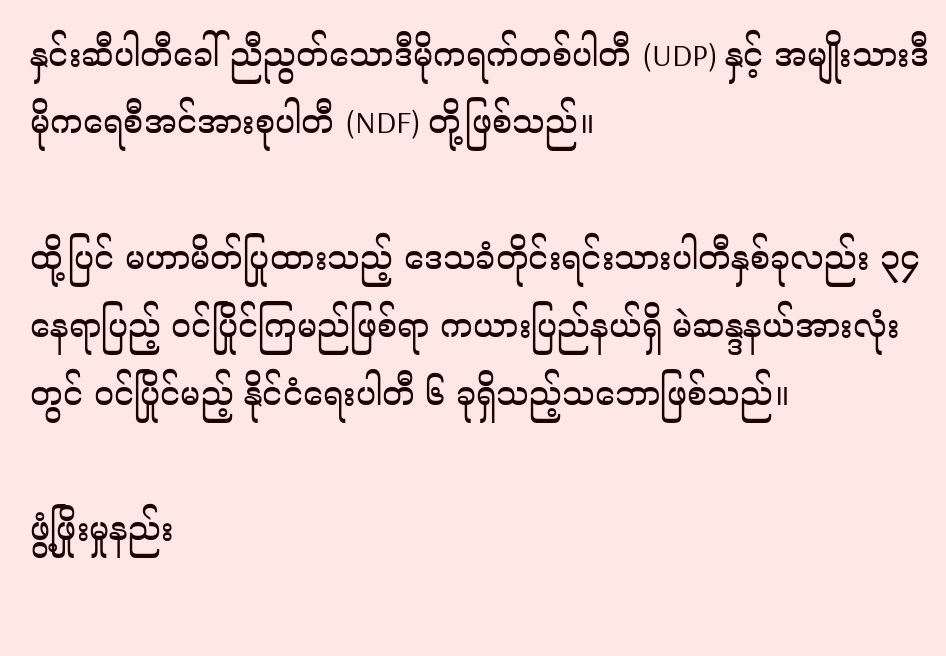နှင်းဆီပါတီခေါ် ညီညွတ်သောဒီမိုကရက်တစ်ပါတီ (UDP) နှင့် အမျိုးသားဒီမိုကရေစီအင်အားစုပါတီ (NDF) တို့ဖြစ်သည်။

ထို့ပြင် မဟာမိတ်ပြုထားသည့် ဒေသခံတိုင်းရင်းသားပါတီနှစ်ခုလည်း ၃၄ နေရာပြည့် ဝင်ပြိုင်ကြမည်ဖြစ်ရာ ကယားပြည်နယ်ရှိ မဲဆန္ဒနယ်အားလုံးတွင် ဝင်ပြိုင်မည့် နိုင်ငံရေးပါတီ ၆ ခုရှိသည့်သဘောဖြစ်သည်။

ဖွံ့ဖြိုးမှုနည်း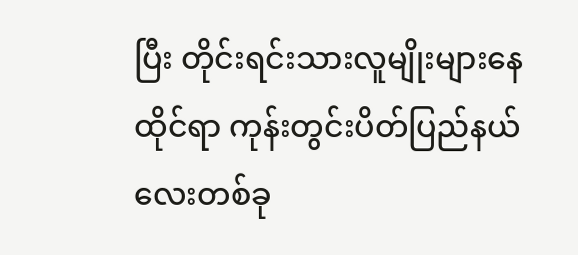ပြီး တိုင်းရင်းသားလူမျိုးများနေထိုင်ရာ ကုန်းတွင်းပိတ်ပြည်နယ်လေးတစ်ခု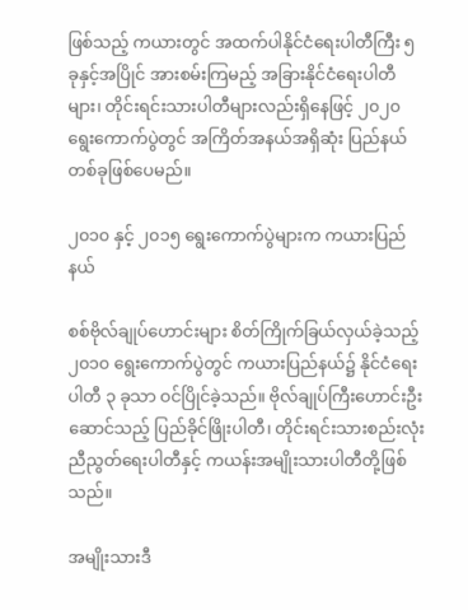ဖြစ်သည့် ကယားတွင် အထက်ပါနိုင်ငံရေးပါတီကြီး ၅ ခုနှင့်အပြိုင် အားစမ်းကြမည့် အခြားနိုင်ငံရေးပါတီများ၊ တိုင်းရင်းသားပါတီများလည်းရှိနေဖြင့် ၂၀၂၀ ရွေးကောက်ပွဲတွင် အကြိတ်အနယ်အရှိဆုံး ပြည်နယ်တစ်ခုဖြစ်ပေမည်။

၂၀၁၀ နှင့် ၂၀၁၅ ရွေးကောက်ပွဲများက ကယားပြည်နယ်

စစ်ဗိုလ်ချုပ်ဟောင်းများ စိတ်ကြိုက်ခြယ်လှယ်ခဲ့သည့် ၂၀၁၀ ရွေးကောက်ပွဲတွင် ကယားပြည်နယ်၌ နိုင်ငံရေး ပါတီ ၃ ခုသာ ဝင်ပြိုင်ခဲ့သည်။ ဗိုလ်ချုပ်ကြီးဟောင်းဦးဆောင်သည့် ပြည်ခိုင်ဖြိုးပါတီ၊ တိုင်းရင်းသားစည်းလုံးညီညွတ်ရေးပါတီနှင့် ကယန်းအမျိုးသားပါတီတို့ဖြစ်သည်။

အမျိုးသားဒီ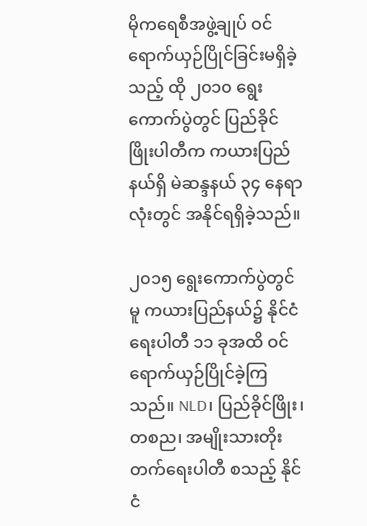မိုကရေစီအဖွဲ့ချုပ် ဝင်ရောက်ယှဉ်ပြိုင်ခြင်းမရှိခဲ့သည့် ထို ၂၀၁၀ ရွေးကောက်ပွဲတွင် ပြည်ခိုင်ဖြိုးပါတီက ကယားပြည်နယ်ရှိ မဲဆန္ဒနယ် ၃၄ နေရာလုံးတွင် အနိုင်ရရှိခဲ့သည်။

၂၀၁၅ ရွေးကောက်ပွဲတွင်မူ ကယားပြည်နယ်၌ နိုင်ငံရေးပါတီ ၁၁ ခုအထိ ဝင်ရောက်ယှဉ်ပြိုင်ခဲ့ကြသည်။ NLD၊ ပြည်ခိုင်ဖြိုး၊ တစည၊ အမျိုးသားတိုးတက်ရေးပါတီ စသည့် နိုင်ငံ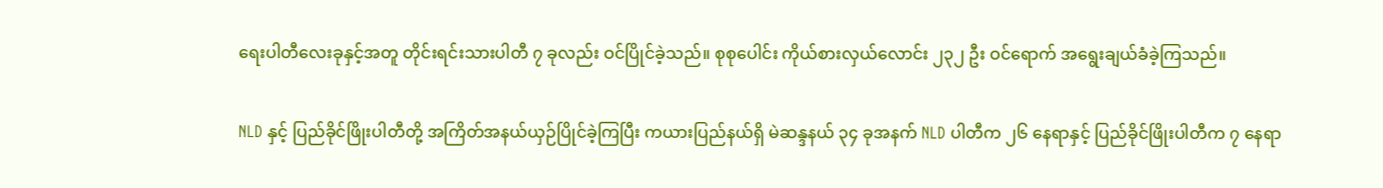ရေးပါတီလေးခုနှင့်အတူ တိုင်းရင်းသားပါတီ ၇ ခုလည်း ဝင်ပြိုင်ခဲ့သည်။ စုစုပေါင်း ကိုယ်စားလှယ်လောင်း ၂၃၂ ဦး ဝင်ရောက် အရွေးချယ်ခံခဲ့ကြသည်။

NLD နှင့် ပြည်ခိုင်ဖြိုးပါတီတို့ အကြိတ်အနယ်ယှဉ်ပြိုင်ခဲ့ကြပြီး ကယားပြည်နယ်ရှိ မဲဆန္ဒနယ် ၃၄ ခုအနက် NLD ပါတီက ၂၆ နေရာနှင့် ပြည်ခိုင်ဖြိုးပါတီက ၇ နေရာ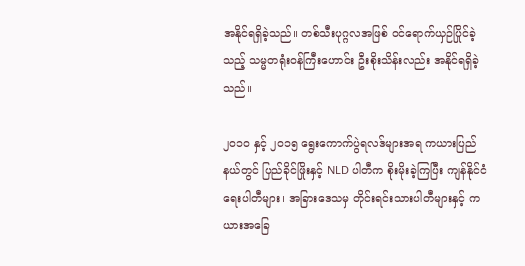အနိုင်ရရှိခဲ့သည်။ တစ်သီးပုဂ္ဂလအဖြစ် ဝင်ရောက်ယှဉ်ပြိုင်ခဲ့သည့် သမ္မတရုံးဝန်ကြီးဟောင်း ဦးစိုးသိန်းလည်း အနိုင်ရရှိခဲ့သည်။

၂၀၁၀ နှင့် ၂၀၁၅ ရွေးကောက်ပွဲရလဒ်များအရ ကယားပြည်နယ်တွင် ပြည်ခိုင်ဖြိုးနှင့် NLD ပါတီက စိုးမိုးခဲ့ကြပြီး ကျန်နိုင်ငံရေးပါတီများ၊ အခြားဒေသမှ တိုင်းရင်းသားပါတီများနှင့် ကယားအခြေ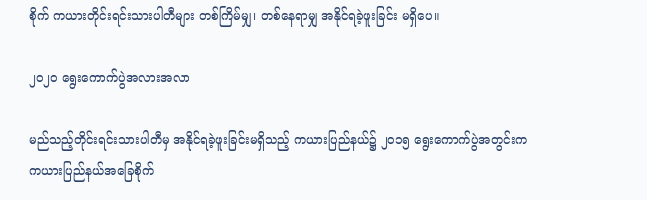စိုက် ကယားတိုင်းရင်းသားပါတီများ တစ်ကြိမ်မျှ၊ တစ်နေရာမျှ အနိုင်ရခဲ့ဖူးခြင်း မရှိပေ။

၂၀၂၀ ရွေးကောက်ပွဲအလားအလာ

မည်သည့်တိုင်းရင်းသားပါတီမှ အနိုင်ရခဲ့ဖူးခြင်းမရှိသည့် ကယားပြည်နယ်၌ ၂၀၁၅ ရွေးကောက်ပွဲအတွင်းက ကယားပြည်နယ်အခြေစိုက်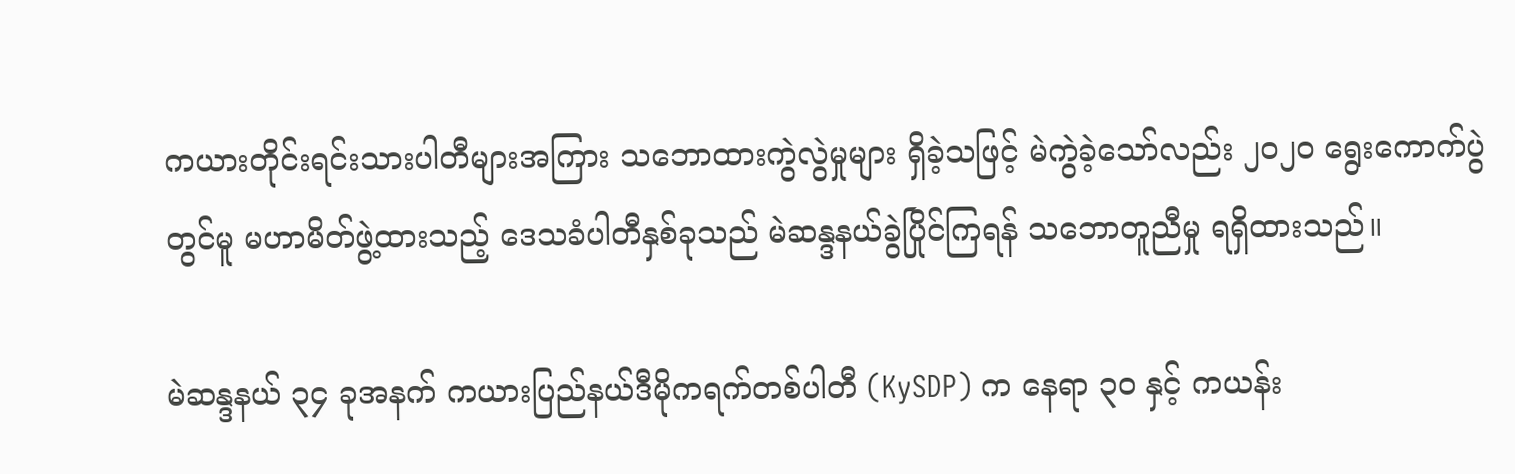ကယားတိုင်းရင်းသားပါတီများအကြား သဘောထားကွဲလွဲမှုများ ရှိခဲ့သဖြင့် မဲကွဲခဲ့သော်လည်း ၂၀၂၀ ရွေးကောက်ပွဲတွင်မူ မဟာမိတ်ဖွဲ့ထားသည့် ဒေသခံပါတီနှစ်ခုသည် မဲဆန္ဒနယ်ခွဲပြိုင်ကြရန် သဘောတူညီမှု ရရှိထားသည်။

မဲဆန္ဒနယ် ၃၄ ခုအနက် ကယားပြည်နယ်ဒီမိုကရက်တစ်ပါတီ (KySDP) က နေရာ ၃၀ နှင့် ကယန်း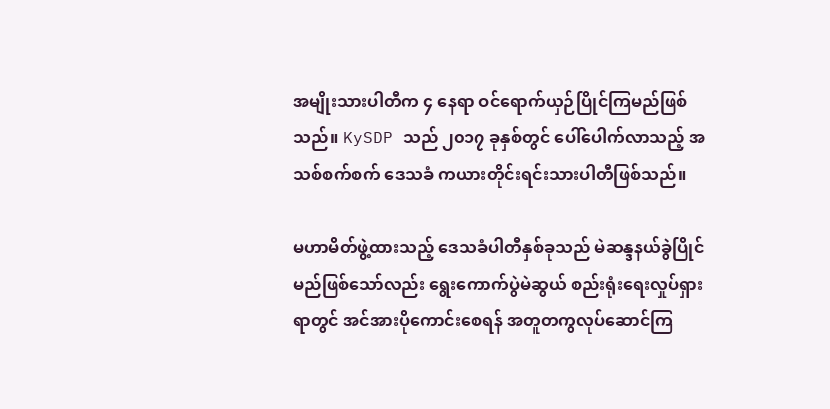အမျိုးသားပါတီက ၄ နေရာ ဝင်ရောက်ယှဉ်ပြိုင်ကြမည်ဖြစ်သည်။ KySDP သည် ၂၀၁၇ ခုနှစ်တွင် ပေါ်ပေါက်လာသည့် အသစ်စက်စက် ဒေသခံ ကယားတိုင်းရင်းသားပါတီဖြစ်သည်။

မဟာမိတ်ဖွဲ့ထားသည့် ဒေသခံပါတီနှစ်ခုသည် မဲဆန္ဒနယ်ခွဲပြိုင်မည်ဖြစ်သော်လည်း ရွေးကောက်ပွဲမဲဆွယ် စည်းရုံးရေးလှုပ်ရှားရာတွင် အင်အားပိုကောင်းစေရန် အတူတကွလုပ်ဆောင်ကြ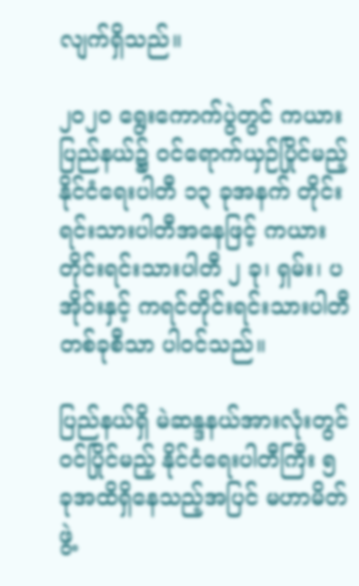လျက်ရှိသည်။

၂၀၂၀ ရွေးကောက်ပွဲတွင် ကယားပြည်နယ်၌ ဝင်ရောက်ယှဉ်ပြိုင်မည့် နိုင်ငံရေးပါတီ ၁၃ ခုအနက် တိုင်းရင်းသားပါတီအနေဖြင့် ကယားတိုင်းရင်းသားပါတီ ၂ ခု၊ ရှမ်း၊ ပအိုဝ်းနှင့် ကရင်တိုင်းရင်းသားပါတီတစ်ခုစီသာ ပါဝင်သည်။

ပြည်နယ်ရှိ မဲဆန္ဒနယ်အားလုံးတွင် ဝင်ပြိုင်မည့် နိုင်ငံရေးပါတီကြီး ၅ ခုအထိရှိနေသည့်အပြင် မဟာမိတ်ဖွဲ့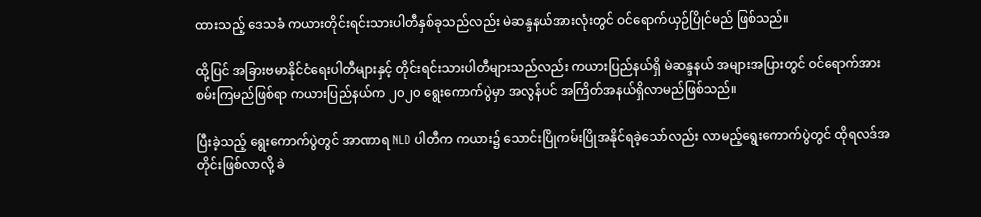ထားသည့် ဒေသခံ ကယားတိုင်းရင်းသားပါတီနှစ်ခုသည်လည်း မဲဆန္ဒနယ်အားလုံးတွင် ဝင်ရောက်ယှဉ်ပြိုင်မည် ဖြစ်သည်။

ထို့ပြင် အခြားဗမာနိုင်ငံရေးပါတီများနှင့် တိုင်းရင်းသားပါတီများသည်လည်း ကယားပြည်နယ်ရှိ မဲဆန္ဒနယ် အများအပြားတွင် ဝင်ရောက်အားစမ်းကြမည်ဖြစ်ရာ ကယားပြည်နယ်က ၂၀၂၀ ရွေးကောက်ပွဲမှာ အလွန်ပင် အကြိတ်အနယ်ရှိလာမည်ဖြစ်သည်။

ပြီးခဲ့သည့် ရွေးကောက်ပွဲတွင် အာဏာရ NLD ပါတီက ကယား၌ သောင်းပြိုကမ်းပြိုအနိုင်ရခဲ့သော်လည်း လာမည့်ရွေးကောက်ပွဲတွင် ထိုရလဒ်အတိုင်းဖြစ်လာလို့ ခဲ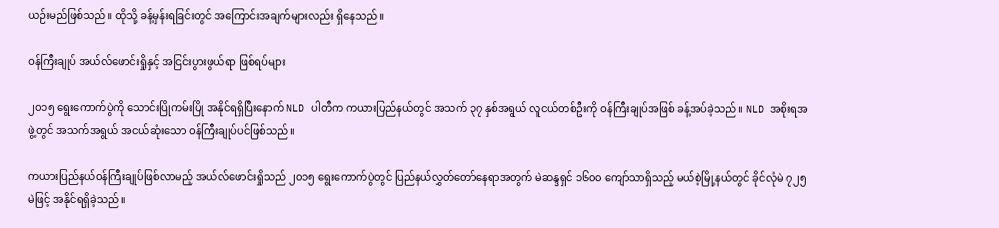ယဉ်းမည်ဖြစ်သည်။ ထိုသို့ ခန့်မှန်းရခြင်းတွင် အကြောင်းအချက်များလည်း ရှိနေသည်။

ဝန်ကြီးချုပ် အယ်လ်ဖောင်းရှိုနှင့် အငြင်းပွားဖွယ်ရာ ဖြစ်ရပ်များ

၂၀၁၅ ရွေးကောက်ပွဲကို သောင်းပြိုကမ်းပြို အနိုင်ရရှိပြီးနောက် NLD ပါတီက ကယားပြည်နယ်တွင် အသက် ၃၇ နှစ်အရွယ် လူငယ်တစ်ဦးကို ဝန်ကြီးချုပ်အဖြစ် ခန့်အပ်ခဲ့သည်။ NLD အစိုးရအဖွဲ့တွင် အသက်အရွယ် အငယ်ဆုံးသော ဝန်ကြီးချုပ်ပင်ဖြစ်သည်။

ကယားပြည်နယ်ဝန်ကြီးချုပ်ဖြစ်လာမည့် အယ်လ်ဖောင်းရှိုသည် ၂၀၁၅ ရွေးကောက်ပွဲတွင် ပြည်နယ်လွှတ်တော်နေရာအတွက် မဲဆန္ဒရှင် ၁၆၀၀ ကျော်သာရှိသည့် မယ်စဲ့မြို့နယ်တွင် ခိုင်လုံမဲ ၇၂၅ မဲဖြင့် အနိုင်ရရှိခဲ့သည်။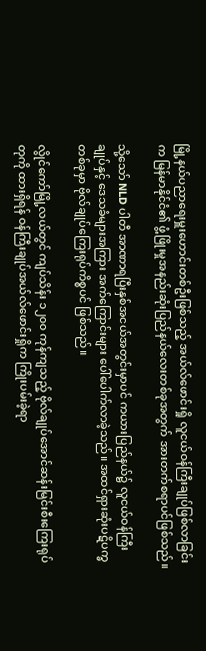မြို့နယ်ပညာရေးမှူးဟောင်းတစ်ဦးဖြစ်သည့် အယ်လ်ဖောင်းရှို လူငယ်ဝန်ကြီးချုပ်ဖြစ်လာခြင်းက မြန်မာနိုင်ငံ၏ ဖွံ့ဖြိုးမှုအနည်းဆုံးပြည်နယ်လေးတစ်ခုအတွက် အားတက်စရာပင်ဖြစ်သည်။

သို့သော် NLD ပါတီ အာဏာရပြီးနှစ်အငယ်အတွင်းမှာပင် ကယားပြည်နယ်၌ လူငယ်ဝန်ကြီးချုပ်နှင့် ဒေသခံများအကြား အက်ကြောင်းများ ပေါ်ပေါက်လာခဲ့သည်။ အထင်ရှားဆုံးပဋိပက္ခတစ်ခုမှာ ဗိုလ်ချုပ်ကြေးရုပ်ကိစ္စပင် ဖြစ်သည်။

လွိုင်ကော်မြို့လယ်တွင် ကျပ်သိန်း ၁၂၀၀ ကုန်ကျသည့် ဗိုလ်ချုပ်အောင်ဆန်းမြင်းစီးကြေးရုပ်တုကို ထားရှိရန် ဝန်ကြီးချုပ်အယ်လ်ဖောင်းရှိုက ကြိုးပမ်းခဲ့ရာ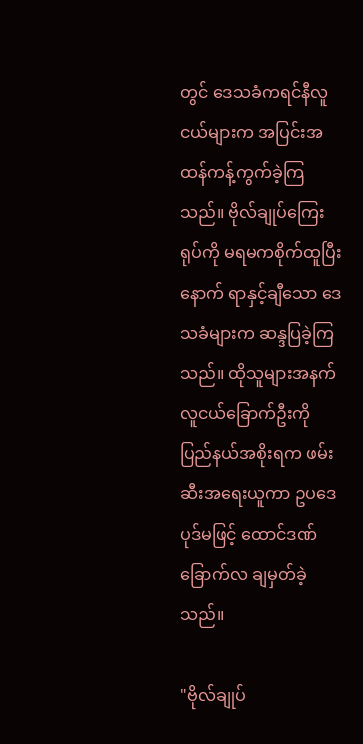တွင် ဒေသခံကရင်နီလူငယ်များက အပြင်းအထန်ကန့်ကွက်ခဲ့ကြသည်။ ဗိုလ်ချုပ်ကြေးရုပ်ကို မရမကစိုက်ထူပြီးနောက် ရာနှင့်ချီသော ဒေသခံများက ဆန္ဒပြခဲ့ကြသည်။ ထိုသူများအနက် လူငယ်ခြောက်ဦးကို ပြည်နယ်အစိုးရက ဖမ်းဆီးအရေးယူကာ ဥပဒေပုဒ်မဖြင့် ထောင်ဒဏ် ခြောက်လ ချမှတ်ခဲ့သည်။

"ဗိုလ်ချုပ်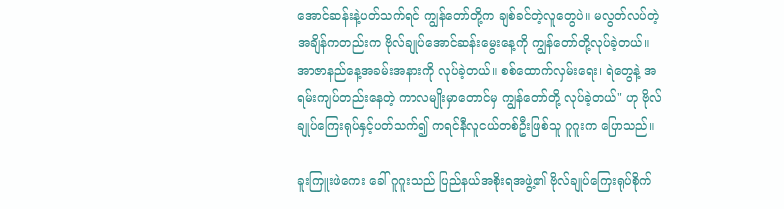အောင်ဆန်းနဲ့ပတ်သက်ရင် ကျွန်တော်တို့က ချစ်ခင်တဲ့လူတွေပဲ။ မလွတ်လပ်တဲ့အချိန်ကတည်းက ဗိုလ်ချုပ်အောင်ဆန်းမွေးနေ့ကို ကျွန်တော်တို့လုပ်ခဲ့တယ်။ အာဇာနည်နေ့အခမ်းအနားကို လုပ်ခဲ့တယ်။ စစ်ထောက်လှမ်းရေး၊ ရဲတွေနဲ့ အရမ်းကျပ်တည်းနေတဲ့ ကာလမျိုးမှာတောင်မှ ကျွန်တော်တို့ လုပ်ခဲ့တယ်" ဟု ဗိုလ်ချုပ်ကြေးရုပ်နှင့်ပတ်သက်၍ ကရင်နီလူငယ်တစ်ဦးဖြစ်သူ ဂူဂူးက ပြောသည်။

ခူးကြူးဖဲကေး ခေါ် ဂူဂူးသည် ပြည်နယ်အစိုးရအဖွဲ့၏ ဗိုလ်ချုပ်ကြေးရုပ်စိုက်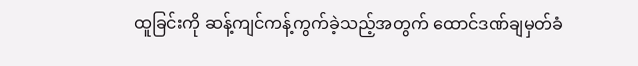ထူခြင်းကို ဆန့်ကျင်ကန့်ကွက်ခဲ့သည့်အတွက် ထောင်ဒဏ်ချမှတ်ခံ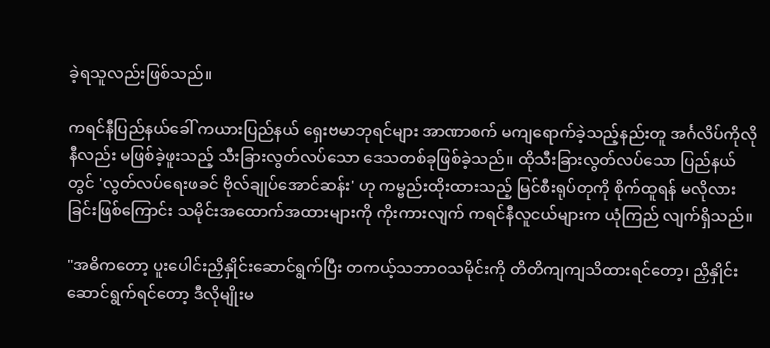ခဲ့ရသူလည်းဖြစ်သည်။

ကရင်နီပြည်နယ်ခေါ် ကယားပြည်နယ် ရှေးဗမာဘုရင်များ အာဏာစက် မကျရောက်ခဲ့သည့်နည်းတူ အင်္ဂလိပ်ကိုလိုနီလည်း မဖြစ်ခဲ့ဖူးသည့် သီးခြားလွတ်လပ်သော ဒေသတစ်ခုဖြစ်ခဲ့သည်။ ထိုသီးခြားလွတ်လပ်သော ပြည်နယ်တွင် 'လွတ်လပ်ရေးဖခင် ဗိုလ်ချုပ်အောင်ဆန်း' ဟု ကမ္ဗည်းထိုးထားသည့် မြင်စီးရုပ်တုကို စိုက်ထူရန် မလိုလားခြင်းဖြစ်ကြောင်း သမိုင်းအထောက်အထားများကို ကိုးကားလျက် ကရင်နီလူငယ်များက ယုံကြည် လျက်ရှိသည်။

"အဓိကတော့ ပူးပေါင်းညှိနှိုင်းဆောင်ရွက်ပြီး တကယ့်သဘာဝသမိုင်းကို တိတိကျကျသိထားရင်တော့၊ ညှိနှိုင်းဆောင်ရွက်ရင်တော့ ဒီလိုမျိုးမ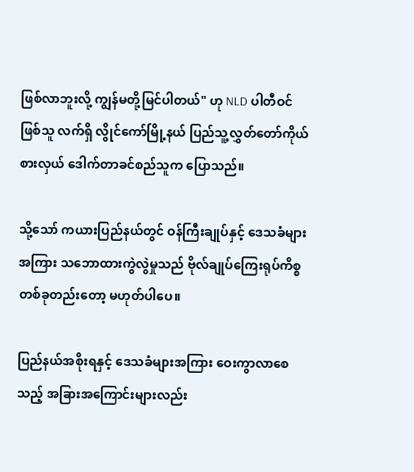ဖြစ်လာဘူးလို့ ကျွန်မတို့မြင်ပါတယ်" ဟု NLD ပါတီဝင်ဖြစ်သူ လက်ရှိ လွိုင်ကော်မြို့နယ် ပြည်သူ့လွှတ်တော်ကိုယ်စားလှယ် ဒေါက်တာခင်စည်သူက ပြောသည်။

သို့သော် ကယားပြည်နယ်တွင် ဝန်ကြီးချုပ်နှင့် ဒေသခံများအကြား သဘောထားကွဲလွဲမှုသည် ဗိုလ်ချုပ်ကြေးရုပ်ကိစ္စ တစ်ခုတည်းတော့ မဟုတ်ပါပေ။

ပြည်နယ်အစိုးရနှင့် ဒေသခံများအကြား ဝေးကွာလာစေသည့် အခြားအကြောင်းများလည်း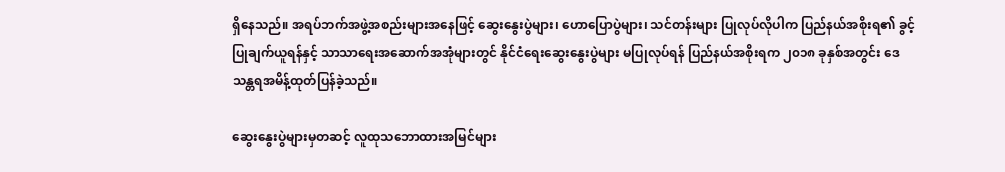ရှိနေသည်။ အရပ်ဘက်အဖွဲ့အစည်းများအနေဖြင့် ဆွေးနွေးပွဲများ၊ ဟောပြောပွဲများ၊ သင်တန်းများ ပြုလုပ်လိုပါက ပြည်နယ်အစိုးရ၏ ခွင့်ပြုချက်ယူရန်နှင့် သာသာရေးအဆောက်အအုံများတွင် နိုင်ငံရေးဆွေးနွေးပွဲများ မပြုလုပ်ရန် ပြည်နယ်အစိုးရက ၂၀၁၈ ခုနှစ်အတွင်း ဒေသန္တရအမိန့်ထုတ်ပြန်ခဲ့သည်။

ဆွေးနွေးပွဲများမှတဆင့် လူထုသဘောထားအမြင်များ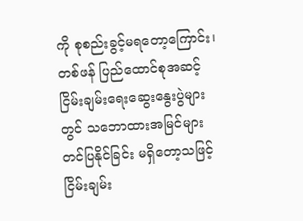ကို စုစည်းခွင့်မရတော့ကြောင်း၊ တစ်ဖန် ပြည်ထောင်စုအဆင့် ငြိမ်းချမ်းရေးဆွေးနွေးပွဲများတွင် သဘောထားအမြင်များ တင်ပြနိုင်ခြင်း မရှိတော့သဖြင့် ငြိမ်းချမ်း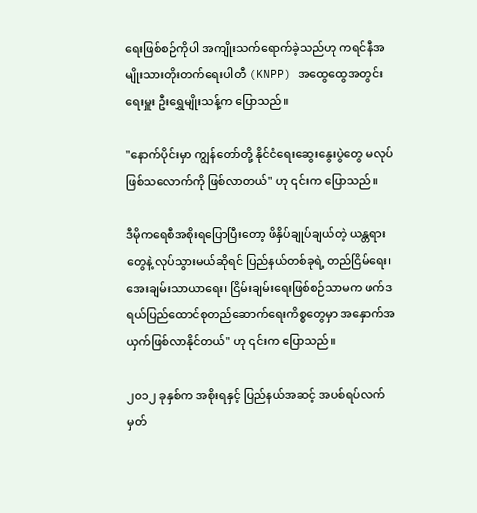ရေးဖြစ်စဉ်ကိုပါ အကျိုးသက်ရောက်ခဲ့သည်ဟု ကရင်နီအမျိုးသားတိုးတက်ရေးပါတီ (KNPP) အထွေထွေအတွင်းရေးမှူး ဦးရွှေမျိုးသန့်က ပြောသည်။

"နောက်ပိုင်းမှာ ကျွန်တော်တို့ နိုင်ငံရေးဆွေးနွေးပွဲတွေ မလုပ်ဖြစ်သလောက်ကို ဖြစ်လာတယ်" ဟု ၎င်းက ပြောသည်။

ဒီမိုကရေစီအစိုးရပြောပြီးတော့ ဖိနှိပ်ချုပ်ချယ်တဲ့ ယန္တရားတွေနဲ့ လုပ်သွားမယ်ဆိုရင် ပြည်နယ်တစ်ခုရဲ့ တည်ငြိမ်ရေး၊ အေးချမ်းသာယာရေး၊ ငြိမ်းချမ်းရေးဖြစ်စဉ်သာမက ဖက်ဒရယ်ပြည်ထောင်စုတည်ဆောက်ရေးကိစ္စတွေမှာ အနှောက်အယှက်ဖြစ်လာနိုင်တယ်" ဟု ၎င်းက ပြောသည်။

၂၀၁၂ ခုနှစ်က အစိုးရနှင့် ပြည်နယ်အဆင့် အပစ်ရပ်လက်မှတ်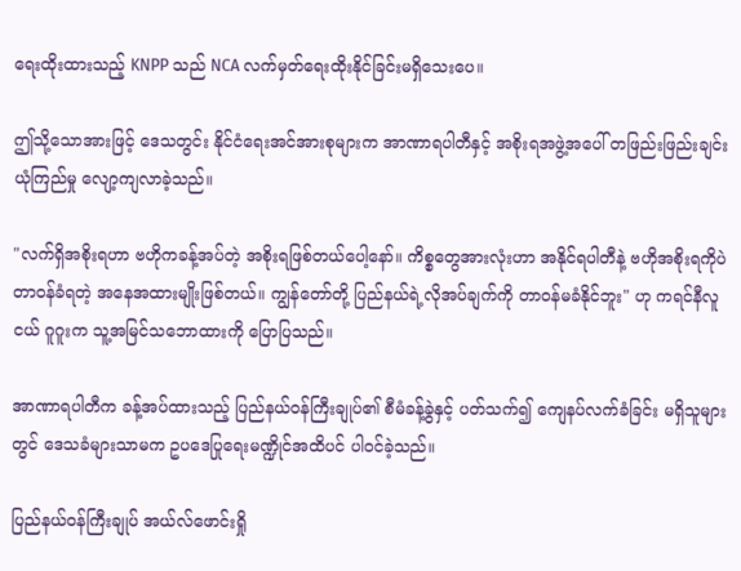ရေးထိုးထားသည့် KNPP သည် NCA လက်မှတ်ရေးထိုးနိုင်ခြင်းမရှိသေးပေ။

ဤသို့သောအားဖြင့် ဒေသတွင်း နိုင်ငံရေးအင်အားစုများက အာဏာရပါတီနှင့် အစိုးရအဖွဲ့အပေါ် တဖြည်းဖြည်းချင်း ယုံကြည်မှု လျော့ကျလာခဲ့သည်။

"လက်ရှိအစိုးရဟာ ဗဟိုကခန့်အပ်တဲ့ အစိုးရဖြစ်တယ်ပေါ့နော်။ ကိစ္စတွေအားလုံးဟာ အနိုင်ရပါတီနဲ့ ဗဟိုအစိုးရကိုပဲ တာဝန်ခံရတဲ့ အနေအထားမျိုးဖြစ်တယ်။ ကျွန်တော်တို့ ပြည်နယ်ရဲ့လိုအပ်ချက်ကို တာဝန်မခံနိုင်ဘူး" ဟု ကရင်နီလူငယ် ဂူဂူးက သူ့အမြင်သဘောထားကို ပြောပြသည်။

အာဏာရပါတီက ခန့်အပ်ထားသည့် ပြည်နယ်ဝန်ကြီးချုပ်၏ စီမံခန့်ခွဲနှင့် ပတ်သက်၍ ကျေနပ်လက်ခံခြင်း မရှိသူများတွင် ဒေသခံများသာမက ဥပဒေပြုရေးမဏ္ဍိုင်အထိပင် ပါဝင်ခဲ့သည်။

ပြည်နယ်ဝန်ကြီးချုပ် အယ်လ်ဖောင်းရှို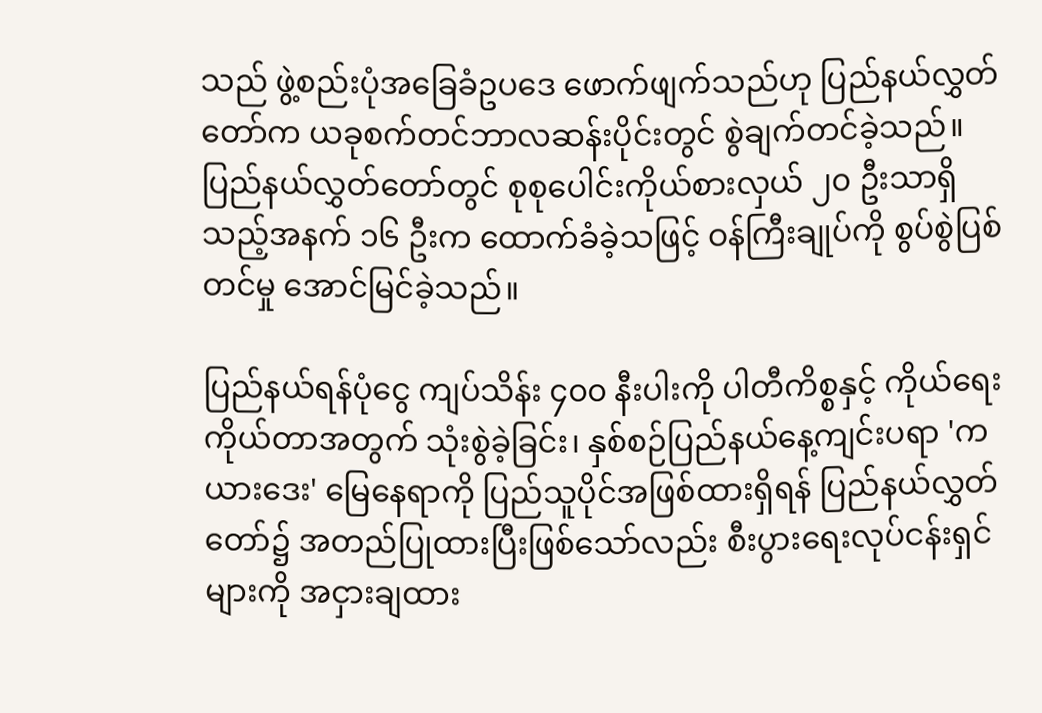သည် ဖွဲ့စည်းပုံအခြေခံဥပဒေ ဖောက်ဖျက်သည်ဟု ပြည်နယ်လွှတ်တော်က ယခုစက်တင်ဘာလဆန်းပိုင်းတွင် စွဲချက်တင်ခဲ့သည်။ ပြည်နယ်လွှတ်တော်တွင် စုစုပေါင်းကိုယ်စားလှယ် ၂၀ ဦးသာရှိသည့်အနက် ၁၆ ဦးက ထောက်ခံခဲ့သဖြင့် ဝန်ကြီးချုပ်ကို စွပ်စွဲပြစ်တင်မှု အောင်မြင်ခဲ့သည်။

ပြည်နယ်ရန်ပုံ‌ငွေ ကျပ်သိန်း ၄၀၀ နီးပါးကို ပါတီကိစ္စနှင့် ကိုယ်ရေးကိုယ်တာအတွက် သုံးစွဲခဲ့ခြင်း၊ နှစ်စဉ်ပြည်နယ်နေ့ကျင်းပရာ 'ကယားဒေး' မြေနေရာကို ပြည်သူပိုင်အဖြစ်ထားရှိရန် ပြည်နယ်လွှတ်တော်၌ အတည်ပြုထားပြီးဖြစ်သော်လည်း စီးပွားရေးလုပ်ငန်းရှင်များကို အငှားချထား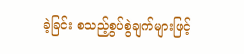ခဲ့ခြင်း စသည့်စွပ်စွဲချက်များဖြင့်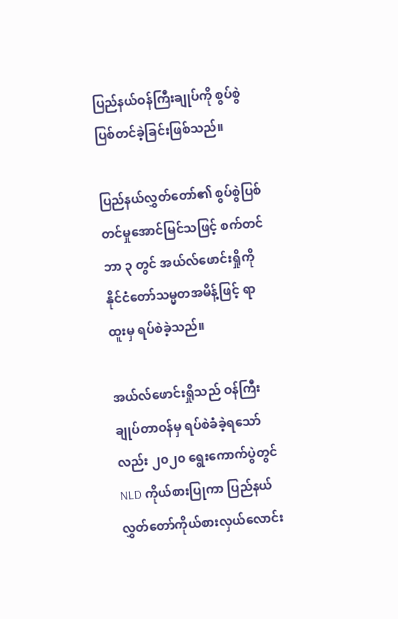ပြည်နယ်ဝန်ကြီးချုပ်ကို စွပ်စွဲပြစ်တင်ခဲ့ခြင်းဖြစ်သည်။

ပြည်နယ်လွှတ်တော်၏ စွပ်စွဲပြစ်တင်မှုအောင်မြင်သဖြင့် စက်တင်ဘာ ၃ တွင် အယ်လ်ဖောင်းရှိုကို နိုင်ငံတော်သမ္မတအမိန့်ဖြင့် ရာထူးမှ ရပ်စဲခဲ့သည်။

အယ်လ်ဖောင်းရှိုသည် ဝန်ကြီးချုပ်တာဝန်မှ ရပ်စဲခံခဲ့ရသော်လည်း ၂၀၂၀ ရွေးကောက်ပွဲတွင် NLD ကိုယ်စားပြုကာ ပြည်နယ်လွှတ်တော်ကိုယ်စားလှယ်လောင်း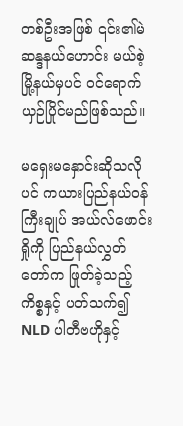တစ်ဦးအဖြစ် ၎င်း၏မဲဆန္ဒနယ်ဟောင်း မယ်စဲ့မြို့နယ်မှပင် ဝင်ရောက်ယှဉ်ပြိုင်မည်ဖြစ်သည်။

မရှေးမနှောင်းဆိုသလိုပင် ကယားပြည်နယ်ဝန်ကြီးချုပ် အယ်လ်ဖောင်းရှိုကို ပြည်နယ်လွှတ်တော်က ဖြုတ်ခဲ့သည့်ကိစ္စနှင့် ပတ်သက်၍ NLD ပါတီဗဟိုနှင့်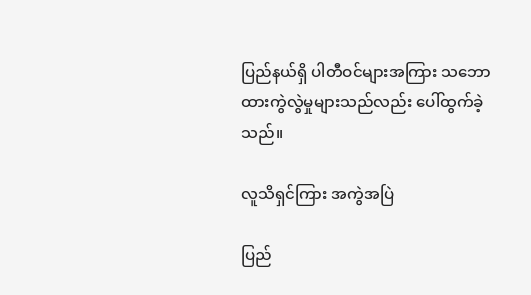ပြည်နယ်ရှိ ပါတီဝင်များအကြား သဘောထားကွဲလွဲမှုများသည်လည်း ပေါ်ထွက်ခဲ့သည်။

လူသိရှင်ကြား အကွဲအပြဲ

ပြည်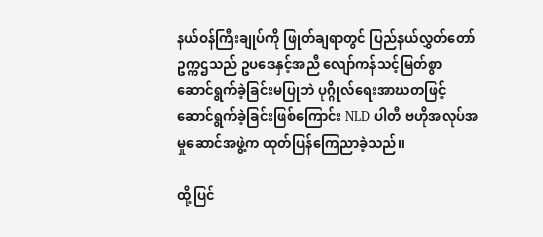နယ်ဝန်ကြီးချုပ်ကို ဖြုတ်ချရာတွင် ပြည်နယ်လွှတ်တော်ဥက္ကဌသည် ဥပဒေနှင့်အညီ လျော်ကန်သင့်မြတ်စွာ ဆောင်ရွက်ခဲ့ခြင်းမပြုဘဲ ပုဂ္ဂိုလ်ရေးအာဃတဖြင့် ဆောင်ရွက်ခဲ့ခြင်းဖြစ်ကြောင်း NLD ပါတီ ဗဟိုအလုပ်အမှုဆောင်အဖွဲ့က ထုတ်ပြန်ကြေညာခဲ့သည်။

ထို့ပြင်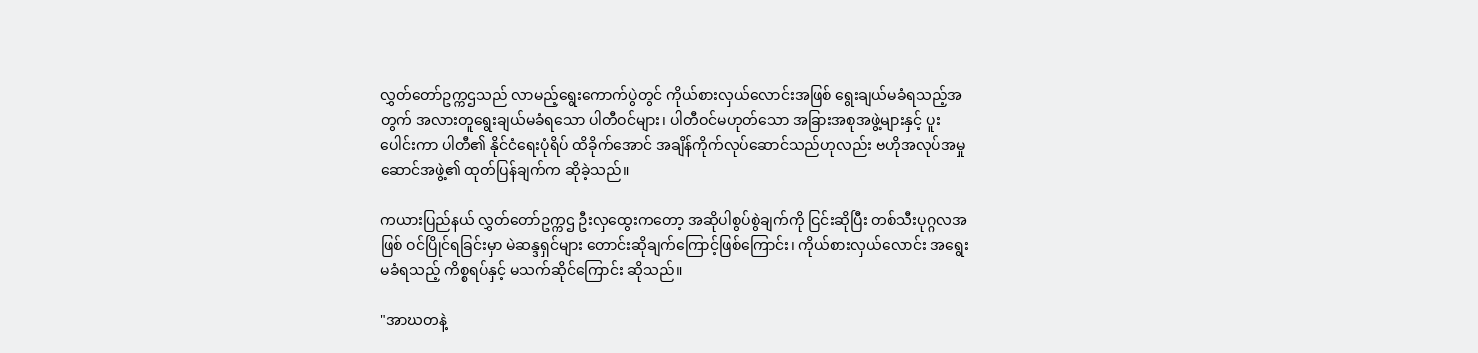လွှတ်တော်ဥက္ကဌသည် လာမည့်ရွေးကောက်ပွဲတွင် ကိုယ်စားလှယ်လောင်းအဖြစ် ရွေးချယ်မခံရသည့်အတွက် အလားတူရွေးချယ်မခံရသော ပါတီဝင်များ၊ ပါတီဝင်မဟုတ်သော အခြားအစုအဖွဲ့များနှင့် ပူးပေါင်းကာ ပါတီ၏ နိုင်ငံရေးပုံရိပ် ထိခိုက်အောင် အချိန်ကိုက်လုပ်ဆောင်သည်ဟုလည်း ဗဟိုအလုပ်အမှုဆောင်အဖွဲ့၏ ထုတ်ပြန်ချက်က ဆိုခဲ့သည်။

ကယားပြည်နယ် လွှတ်တော်ဥက္ကဌ ဦးလှထွေးကတော့ အဆိုပါစွပ်စွဲချက်ကို ငြင်းဆိုပြီး တစ်သီးပုဂ္ဂလအဖြစ် ဝင်ပြိုင်ရခြင်းမှာ မဲဆန္ဒရှင်များ တောင်းဆိုချက်ကြောင့်ဖြစ်ကြောင်း၊ ကိုယ်စားလှယ်လောင်း အရွေးမခံရသည့် ကိစ္စရပ်နှင့် မသက်ဆိုင်ကြောင်း ဆိုသည်။

"အာဃတနဲ့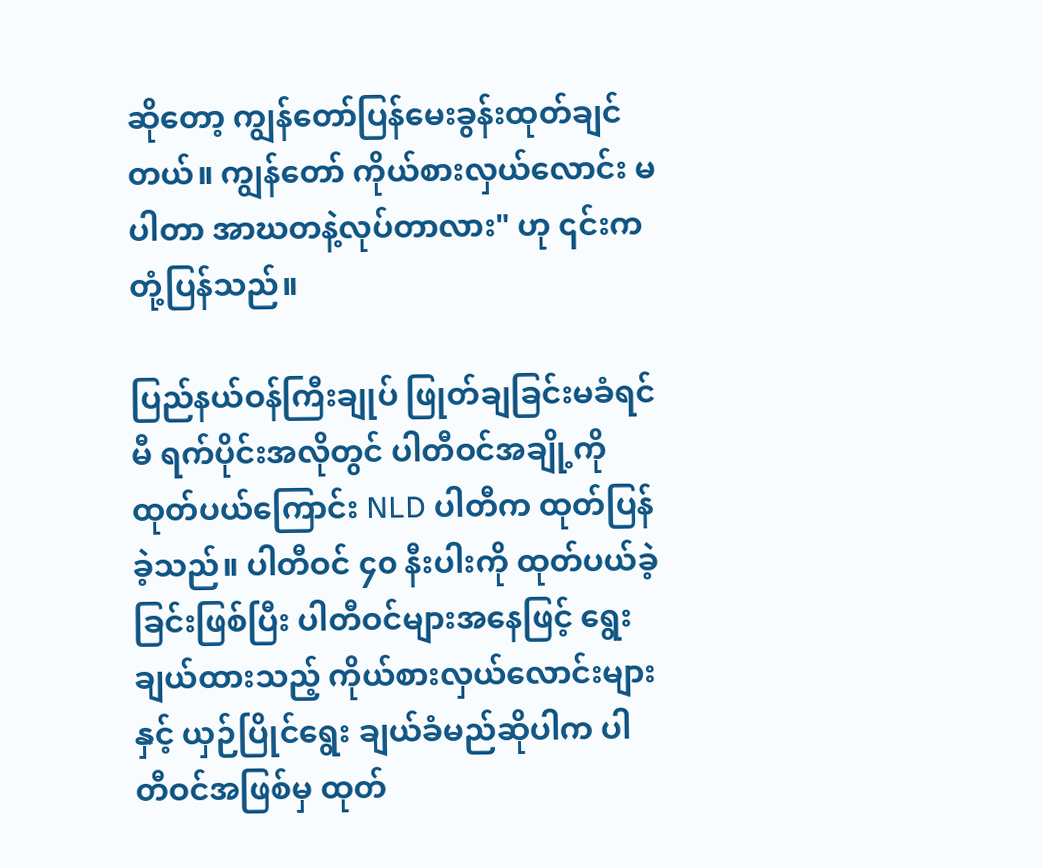ဆိုတော့ ကျွန်တော်ပြန်မေးခွန်းထုတ်ချင်တယ်။ ကျွန်တော် ကိုယ်စားလှယ်လောင်း မပါတာ အာဃတနဲ့လုပ်တာလား" ဟု ၎င်းက တုံ့ပြန်သည်။

ပြည်နယ်ဝန်ကြီးချုပ် ဖြုတ်ချခြင်းမခံရင်မီ ရက်ပိုင်းအလိုတွင် ပါတီဝင်အချို့ကို ထုတ်ပယ်ကြောင်း NLD ပါတီက ထုတ်ပြန်ခဲ့သည်။ ပါတီဝင် ၄၀ နီးပါးကို ထုတ်ပယ်ခဲ့ခြင်းဖြစ်ပြီး ပါတီဝင်များအနေဖြင့် ရွေးချယ်ထားသည့် ကိုယ်စားလှယ်လောင်းများနှင့် ယှဉ်ပြိုင်ရွေး ချယ်ခံမည်ဆိုပါက ပါတီဝင်အဖြစ်မှ ထုတ်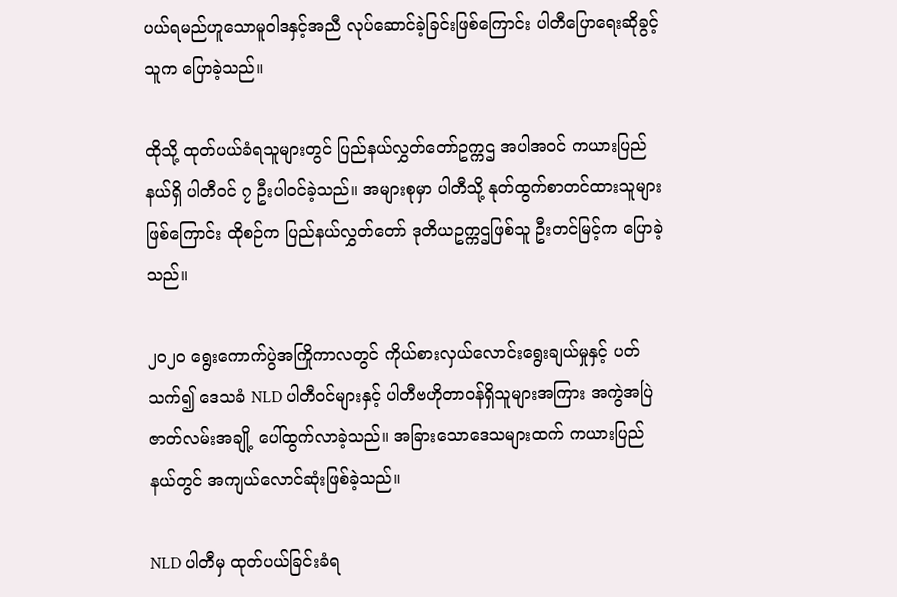ပယ်ရမည်ဟူသောမူဝါဒနှင့်အညီ လုပ်ဆောင်ခဲ့ခြင်းဖြစ်ကြောင်း ပါတီပြောရေးဆိုခွင့်သူက ပြောခဲ့သည်။

ထိုသို့ ထုတ်ပယ်ခံရသူများတွင် ပြည်နယ်လွှတ်တော်ဥက္ကဌ အပါအဝင် ကယားပြည်နယ်ရှိ ပါတီဝင် ၇ ဦးပါဝင်ခဲ့သည်။ အများစုမှာ ပါတီသို့ နုတ်ထွက်စာတင်ထားသူများဖြစ်ကြောင်း ထိုစဉ်က ပြည်နယ်လွှတ်တော် ဒုတိယဥက္ကဌဖြစ်သူ ဦးတင်မြင့်က ပြောခဲ့သည်။

၂၀၂၀ ရွေးကောက်ပွဲအကြိုကာလတွင် ကိုယ်စားလှယ်လောင်းရွေးချယ်မှုနှင့် ပတ်သက်၍ ဒေသခံ NLD ပါတီဝင်များနှင့် ပါတီဗဟိုတာဝန်ရှိသူများအကြား အကွဲအပြဲဇာတ်လမ်းအချို့ ပေါ်ထွက်လာခဲ့သည်။ အခြားသောဒေသများထက် ကယားပြည်နယ်တွင် အကျယ်လောင်ဆုံးဖြစ်ခဲ့သည်။

NLD ပါတီမှ ထုတ်ပယ်ခြင်းခံရ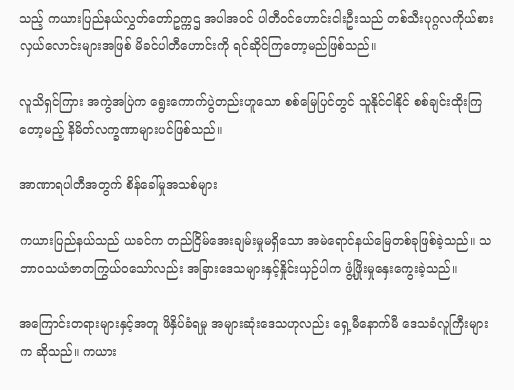သည့် ကယားပြည်နယ်လွှတ်တော်ဥက္ကဌ အပါအဝင် ပါတီဝင်ဟောင်းငါးဦးသည် တစ်သီးပုဂ္ဂလကိုယ်စားလှယ်လောင်းများအဖြစ် မိခင်ပါတီဟောင်းကို ရင်ဆိုင်ကြတော့မည်ဖြစ်သည်။

လူသိရှင်ကြား အကွဲအပြဲက ရွေးကောက်ပွဲတည်းဟူသော စစ်မြေပြင်တွင် သူနိုင်ငါနိုင် စစ်ချင်းထိုးကြတော့မည့် နိမိတ်လက္ခဏာများပင်ဖြစ်သည်။

အာဏာရပါတီအတွက် စိန်ခေါ်မှုအသစ်များ

ကယားပြည်နယ်သည် ယခင်က တည်ငြိမ်အေးချမ်းမှုမရှိသော အမဲရောင်နယ်မြေတစ်ခုဖြစ်ခဲ့သည်။ သဘာဝသယံဇာတကြွယ်ဝသော်လည်း အခြားဒေသများနှင့်နှိုင်းယှဉ်ပါက ဖွံ့ဖြိုးမှုနှေးကွေးခဲ့သည်။

အကြောင်းတရားများနှင့်အတူ ဖိနှိပ်ခံရမှု အများဆုံးဒေသဟုလည်း ရှေ့မီနောက်မီ ဒေသခံလူကြီးများက ဆိုသည်။ ကယား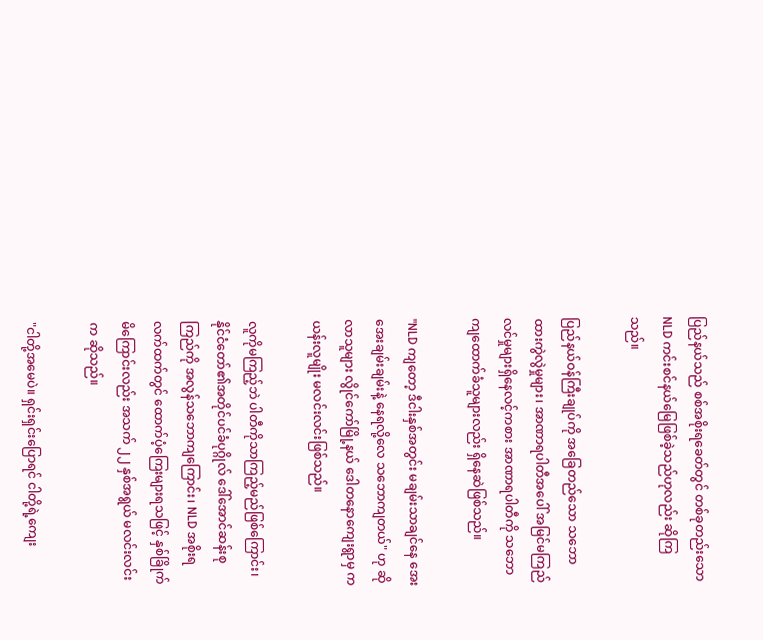ပြည်နယ်သည် စစ်အစိုးရခေတ်တွင် တစ်ခုတည်းသော NLD ကင်းစင်နယ်မြေဖြစ်ခဲ့သည်ဟုလည်း ဆိုကြသည်။

ပြည်နယ်ဝန်ကြီးချုပ်ကို အခြေတည်သော သဘောထားကွဲလွဲမှုများ၊ အာဏာရပါတီအပေါ် အမြင်မကြည်လင်မှုများရှိနေလင့်ကစား အာဏာရပါတီကို သဘောကျထောက်ခံသူများလည်း ရှိနေဆဲဖြစ်သည်။

"NLD ကျတော့ ဒီငါးနှစ်အတွင်း မချမ်းသာချင်နေ အေးအေးချမ်းချမ်းနဲ့ နေရလို့လေ သဘောကျတယ်" ဟု ဆိုလာသူများ လွိုင်ကော်မြို့နယ် ဒေါတနောကျေးရွာမှ ကယန်းလူမျိုး မလင်းလင်းဖြစ်သည်။

လူကိုမကြည့်ဘဲ ပါတီကိုသာကြည့်မည်ဖြစ်ကြောင်း၊ နိုင်ငံတော်၏အတိုင်ပင်ခံပုဂ္ဂိုလ် ဒေါ်အောင်ဆန်းစုကြည်ကို အလွန်သဘောကျကြောင်း၊ NLD အစိုးရလက်ထက်တွင် ထောက်ပံ့ကြေးများရသဖြင့် နှစ်ခြိုက်မိကြောင်းလည်း အသက် ၂၂ နှစ်အရွယ် မလင်းလင်းက ဆိုသည်။

"ငါတို့အမေပဲ။ ရှင်းရှင်းပြောရင် ငါတို့ရဲ့ကျေး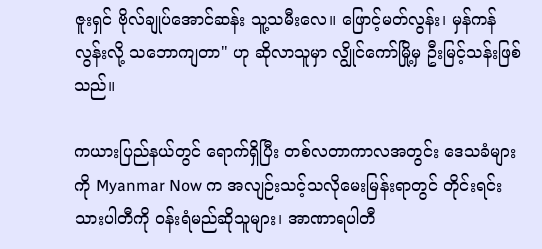ဇူးရှင် ဗိုလ်ချုပ်အောင်ဆန်း သူ့သမီးလေ။ ဖြောင့်မတ်လွန်း၊ မှန်ကန်လွန်းလို့ သဘောကျတာ" ဟု ဆိုလာသူမှာ လျွိုင်ကော်မြို့မှ ဦးမြင့်သန်းဖြစ်သည်။

ကယားပြည်နယ်တွင် ရောက်ရှိပြီး တစ်လတာကာလအတွင်း ဒေသခံများကို Myanmar Now က အလျဉ်းသင့်သလိုမေးမြန်းရာတွင် တိုင်းရင်းသားပါတီကို ဝန်းရံမည်ဆိုသူများ၊ အာဏာရပါတီ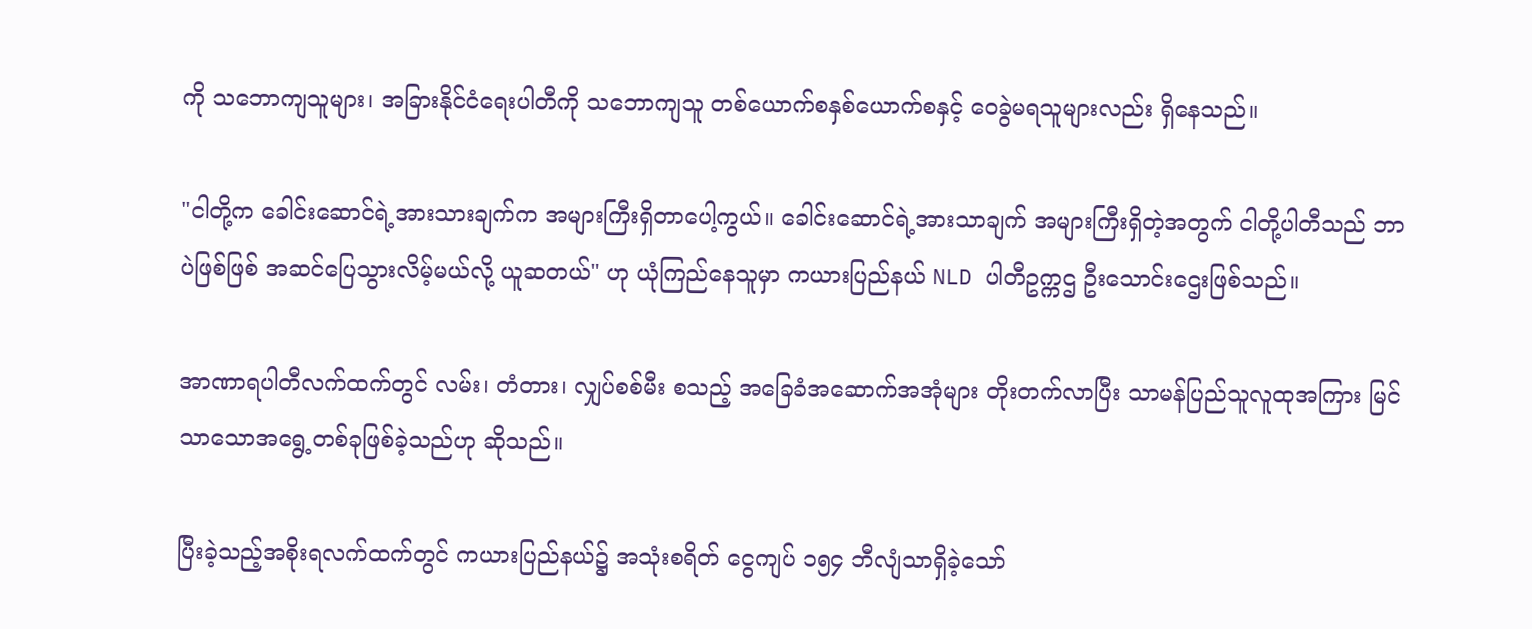ကို သဘောကျသူများ၊ အခြားနိုင်ငံရေးပါတီကို သဘောကျသူ တစ်ယောက်စနှစ်ယောက်စနှင့် ဝေခွဲမရသူများလည်း ရှိနေသည်။

"ငါတို့က ခေါင်းဆောင်ရဲ့အားသားချက်က အများကြီးရှိတာပေါ့ကွယ်။ ခေါင်းဆောင်ရဲ့အားသာချက် အများကြီးရှိတဲ့အတွက် ငါတို့ပါတီသည် ဘာပဲဖြစ်ဖြစ် အဆင်ပြေသွားလိမ့်မယ်လို့ ယူဆတယ်" ဟု ယုံကြည်နေသူမှာ ကယားပြည်နယ် NLD ပါတီဥက္ကဌ ဦးသောင်းဌေးဖြစ်သည်။

အာဏာရပါတီလက်ထက်တွင် လမ်း၊ တံတား၊ လျှပ်စစ်မီး စသည့် အခြေခံအဆောက်အအုံများ တိုးတက်လာပြီး သာမန်ပြည်သူလူထုအကြား မြင်သာသောအရွေ့တစ်ခုဖြစ်ခဲ့သည်ဟု ဆိုသည်။

ပြီးခဲ့သည့်အစိုးရလက်ထက်တွင် ကယားပြည်နယ်၌ အသုံးစရိတ် ငွေကျပ် ၁၅၄ ဘီလျံသာရှိခဲ့သော်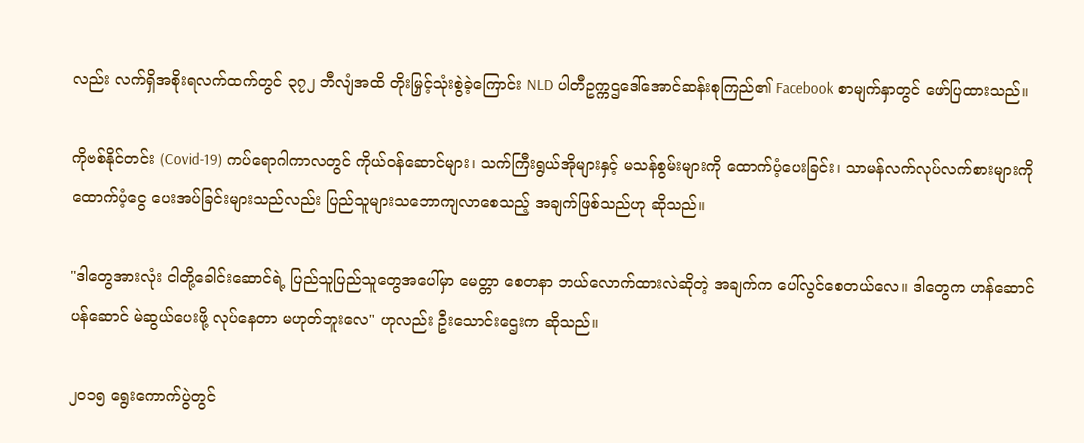လည်း လက်ရှိအစိုးရလက်ထက်တွင် ၃၇၂ ဘီလျံအထိ တိုးမြှင့်သုံးစွဲခဲ့ကြောင်း NLD ပါတီဥက္ကဌဒေါ်အောင်ဆန်းစုကြည်၏ Facebook စာမျက်နှာတွင် ဖော်ပြထားသည်။

ကိုဗစ်နိုင်တင်း (Covid-19) ကပ်ရောဂါကာလတွင် ကိုယ်ဝန်ဆောင်များ၊ သက်ကြီးရွယ်အိုများနှင့် မသန်စွမ်းများကို ထောက်ပံ့ပေးခြင်း၊ သာမန်လက်လုပ်လက်စားများကို ထောက်ပံ့ငွေ ပေးအပ်ခြင်းများသည်လည်း ပြည်သူများသဘောကျလာစေသည့် အချက်ဖြစ်သည်ဟု ဆိုသည်။

"ဒါတွေအားလုံး ငါတို့ခေါင်းဆောင်ရဲ့ ပြည်သူပြည်သူတွေအပေါ်မှာ မေတ္တာ စေတနာ ဘယ်လောက်ထားလဲဆိုတဲ့ အချက်က ပေါ်လွင်စေတယ်လေ။ ဒါတွေက ဟန်ဆောင်ပန်ဆောင် မဲဆွယ်ပေးဖို့ လုပ်နေတာ မဟုတ်ဘူးလေ" ဟုလည်း ဦးသောင်းဌေးက ဆိုသည်။

၂၀၁၅ ရွေးကောက်ပွဲတွင်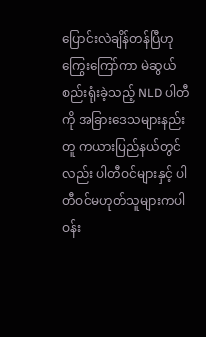ပြောင်းလဲချိန်တန်ပြီဟု ကြွေးကြော်ကာ မဲဆွယ်စည်းရုံးခဲ့သည့် NLD ပါတီကို အခြားဒေသများနည်းတူ ကယားပြည်နယ်တွင်လည်း ပါတီဝင်များနှင့် ပါတီဝင်မဟုတ်သူများကပါ ဝန်း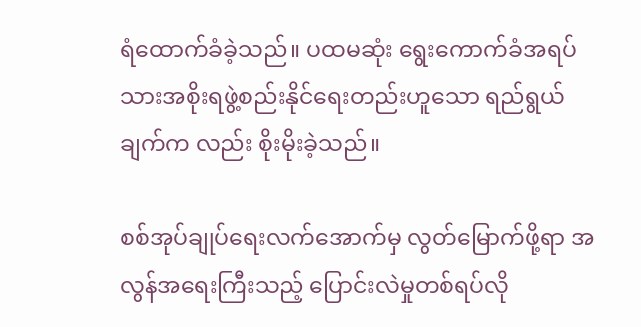ရံထောက်ခံခဲ့သည်။ ပထမဆုံး ရွေးကောက်ခံအရပ်သားအစိုးရဖွဲ့စည်းနိုင်ရေးတည်းဟူသော ရည်ရွယ်ချက်က လည်း စိုးမိုးခဲ့သည်။

စစ်အုပ်ချုပ်ရေးလက်အောက်မှ လွတ်မြောက်ဖို့ရာ အလွန်အရေးကြီးသည့် ပြောင်းလဲမှုတစ်ရပ်လို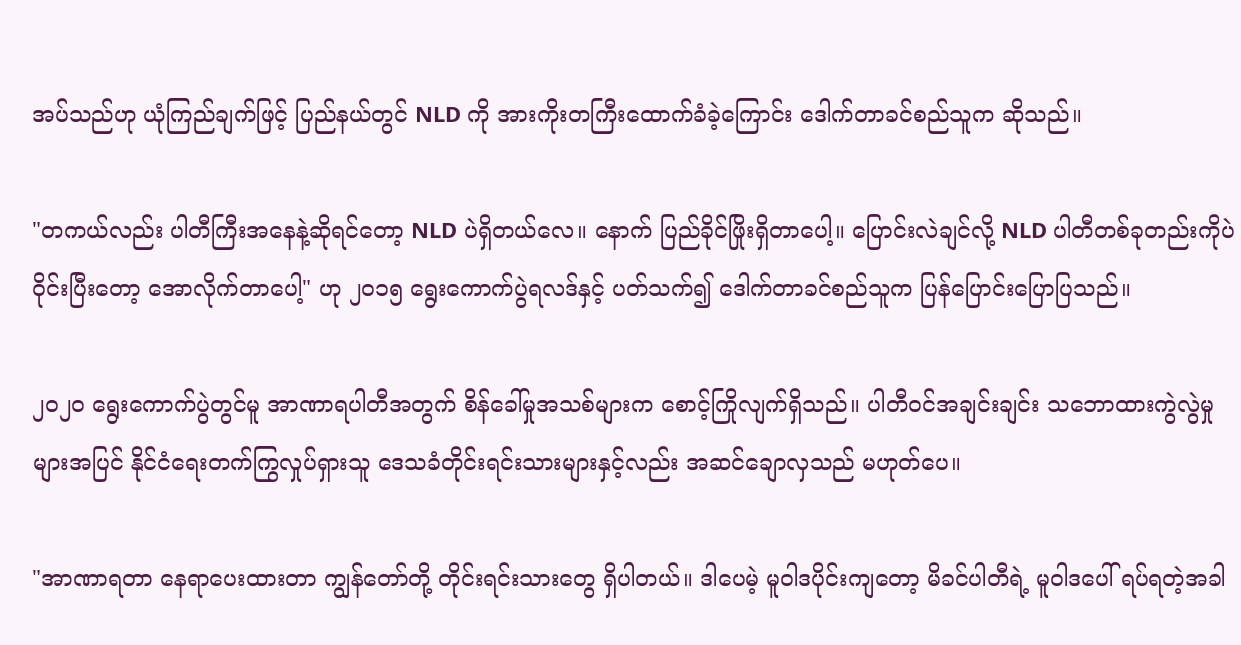အပ်သည်ဟု ယုံကြည်ချက်ဖြင့် ပြည်နယ်တွင် NLD ကို အားကိုးတကြီးထောက်ခံခဲ့ကြောင်း ဒေါက်တာခင်စည်သူက ဆိုသည်။

"တကယ်လည်း ပါတီကြီးအနေနဲ့ဆိုရင်တော့ NLD ပဲရှိတယ်လေ။ နောက် ပြည်ခိုင်ဖြိုးရှိတာပေါ့။ ပြောင်းလဲချင်လို့ NLD ပါတီတစ်ခုတည်းကိုပဲ ဝိုင်းပြီးတော့ အောလိုက်တာပေါ့" ဟု ၂၀၁၅ ရွေးကောက်ပွဲရလဒ်နှင့် ပတ်သက်၍ ဒေါက်တာခင်စည်သူက ပြန်ပြောင်းပြောပြသည်။

၂၀၂၀ ရွေးကောက်ပွဲတွင်မူ အာဏာရပါတီအတွက် စိန်ခေါ်မှုအသစ်များက စောင့်ကြိုလျက်ရှိသည်။ ပါတီဝင်အချင်းချင်း သဘောထားကွဲလွဲမှုများအပြင် နိုင်ငံရေးတက်ကြွလှုပ်ရှားသူ ဒေသခံတိုင်းရင်းသားများနှင့်လည်း အဆင်ချောလှသည် မဟုတ်ပေ။

"အာဏာရတာ နေရာပေးထားတာ ကျွန်တော်တို့ တိုင်းရင်းသားတွေ ရှိပါတယ်။ ဒါပေမဲ့ မူဝါဒပိုင်းကျတော့ မိခင်ပါတီရဲ့ မူဝါဒပေါ် ရပ်ရတဲ့အခါ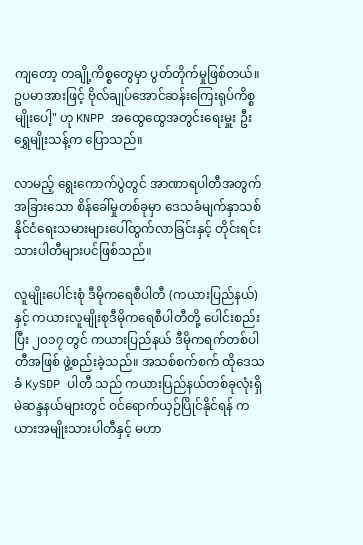ကျတော့ တချို့ကိစ္စတွေမှာ ပွတ်တိုက်မှုဖြစ်တယ်။ ဥပမာအားဖြင့် ဗိုလ်ချုပ်အောင်ဆန်းကြေးရုပ်ကိစ္စမျိုးပေါ့" ဟု KNPP အထွေထွေအတွင်းရေးမှူး ဦးရွှေမျိုးသန့်က ပြောသည်။

လာမည့် ရွေးကောက်ပွဲတွင် အာဏာရပါတီအတွက် အခြားသော စိန်ခေါ်မှုတစ်ခုမှာ ဒေသခံမျက်နှာသစ် နိုင်ငံရေးသမားများပေါ်ထွက်လာခြင်းနှင့် တိုင်းရင်းသားပါတီများပင်ဖြစ်သည်။

လူမျိုးပေါင်းစုံ ဒီမိုကရေစီပါတီ (ကယားပြည်နယ်) နှင့် ကယားလူမျိုးစုဒီမိုကရေစီပါတီတို့ ပေါင်းစည်းပြီး ၂၀၁၇ တွင် ကယားပြည်နယ် ဒီမိုကရက်တစ်ပါတီအဖြစ် ဖွဲ့စည်းခဲ့သည်။ အသစ်စက်စက် ထိုဒေသခံ KySDP ပါတီ သည် ကယားပြည်နယ်တစ်ခုလုံးရှိ မဲဆန္ဒနယ်များတွင် ဝင်ရောက်ယှဉ်ပြိုင်နိုင်ရန် ကယားအမျိုးသားပါတီနှင့် မဟာ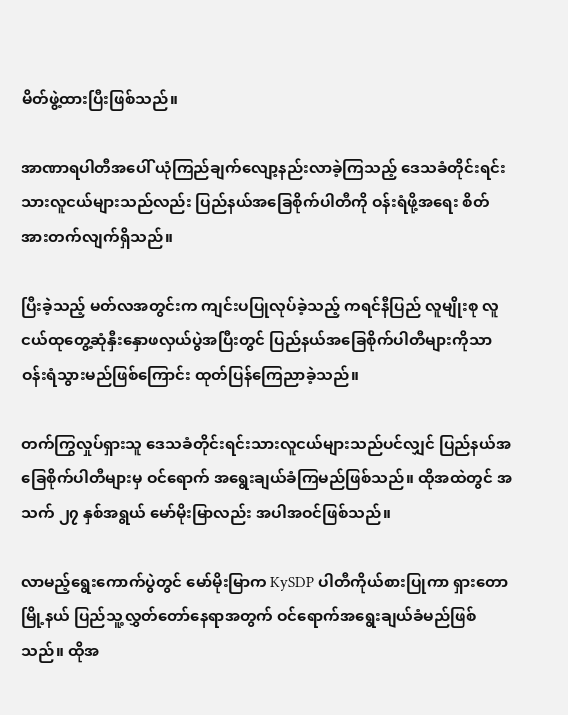မိတ်ဖွဲ့ထားပြီးဖြစ်သည်။

အာဏာရပါတီအပေါ် ယုံကြည်ချက်လျော့နည်းလာခဲ့ကြသည့် ဒေသခံတိုင်းရင်းသားလူငယ်များသည်လည်း ပြည်နယ်အခြေစိုက်ပါတီကို ဝန်းရံဖို့အရေး စိတ်အားတက်လျက်ရှိသည်။

ပြီးခဲ့သည့် မတ်လအတွင်းက ကျင်းပပြုလုပ်ခဲ့သည့် ကရင်နီပြည် လူမျိုးစု လူငယ်ထုတွေ့ဆုံနှီးနှောဖလှယ်ပွဲအပြီးတွင် ပြည်နယ်အခြေစိုက်ပါတီများကိုသာ ဝန်းရံသွားမည်ဖြစ်ကြောင်း ထုတ်ပြန်ကြေညာခဲ့သည်။

တက်ကြွလှုပ်ရှားသူ ဒေသခံတိုင်းရင်းသားလူငယ်များသည်ပင်လျှင် ပြည်နယ်အခြေစိုက်ပါတီများမှ ဝင်ရောက် အရွေးချယ်ခံကြမည်ဖြစ်သည်။ ထိုအထဲတွင် အသက် ၂၇ နှစ်အရွယ် မော်မိုးမြာလည်း အပါအဝင်ဖြစ်သည်။

လာမည့်ရွေးကောက်ပွဲတွင် မော်မိုးမြာက KySDP ပါတီကိုယ်စားပြုကာ ရှားတောမြို့နယ် ပြည်သူ့လွှတ်တော်နေရာအတွက် ဝင်ရောက်အရွေးချယ်ခံမည်ဖြစ်သည်။ ထိုအ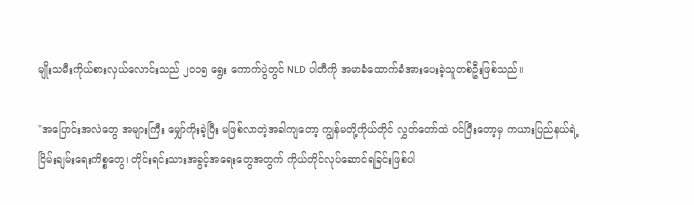မျိုးသမီးကိုယ်စားလှယ်လောင်းသည် ၂၀၁၅ ရွေး ကောက်ပွဲတွင် NLD ပါတီကို အမာခံထောက်ခံအားပေးခဲ့သူတစ်ဦးဖြစ်သည်။

"အပြောင်းအလဲတွေ အများကြီး မျှော်ကိုးခဲ့ပြီး မဖြစ်လာတဲ့အခါကျတော့ ကျွန်မတို့ကိုယ်တိုင် လွှတ်တော်ထဲ ဝင်ပြီးတော့မှ ကယားပြည်နယ်ရဲ့ ငြိမ်းချမ်းရေးကိစ္စတွေ၊ တိုင်းရင်းသားအခွင့်အရေးတွေအတွက် ကိုယ်တိုင်လုပ်ဆောင်ရခြင်းဖြစ်ပါ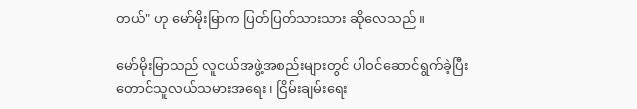တယ်" ဟု မော်မိုးမြာက ပြတ်ပြတ်သားသား ဆိုလေသည်။

မော်မိုးမြာသည် လူငယ်အဖွဲ့အစည်းများတွင် ပါဝင်ဆောင်ရွက်ခဲ့ပြီး တောင်သူလယ်သမားအရေး၊ ငြိမ်းချမ်းရေး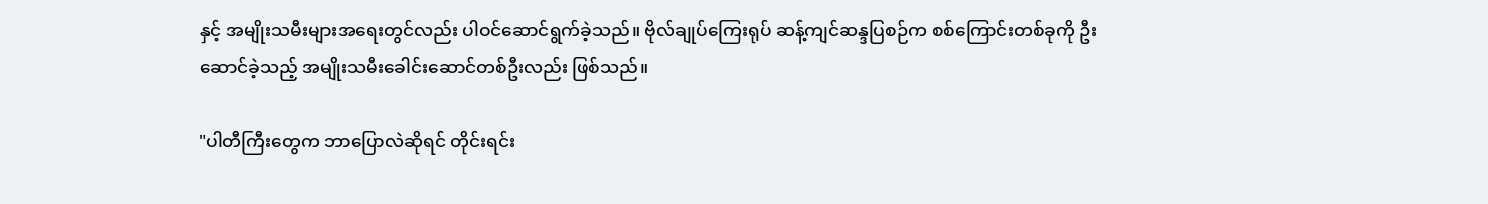နှင့် အမျိုးသမီးများအရေးတွင်လည်း ပါဝင်ဆောင်ရွက်ခဲ့သည်။ ဗိုလ်ချုပ်ကြေးရုပ် ဆန့်ကျင်ဆန္ဒပြစဉ်က စစ်ကြောင်းတစ်ခုကို ဦးဆောင်ခဲ့သည့် အမျိုးသမီးခေါင်းဆောင်တစ်ဦးလည်း ဖြစ်သည်။

"ပါတီကြီးတွေက ဘာပြောလဲဆိုရင် တိုင်းရင်း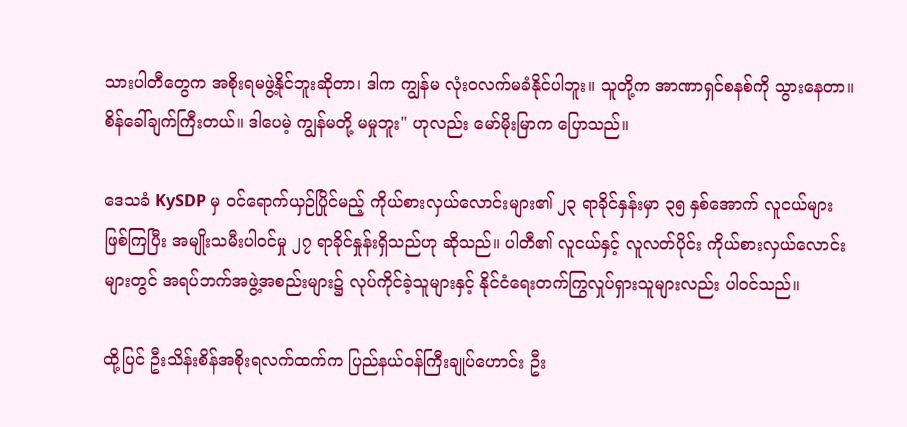သားပါတီတွေက အစိုးရမဖွဲ့နိုင်ဘူးဆိုတာ၊ ဒါက ကျွန်မ လုံးဝလက်မခံနိုင်ပါဘူး။ သူတို့က အာဏာရှင်စနစ်ကို သွားနေတာ။ စိန်ခေါ်ချက်ကြီးတယ်။ ဒါပေမဲ့ ကျွန်မတို့ မမှုဘူး" ဟုလည်း မော်မိုးမြာက ပြောသည်။

ဒေသခံ KySDP မှ ဝင်ရောက်ယှဉ်ပြိုင်မည့် ကိုယ်စားလှယ်လောင်းများ၏ ၂၃ ရာခိုင်နှန်းမှာ ၃၅ နှစ်အောက် လူငယ်များဖြစ်ကြပြီး အမျိုးသမီးပါဝင်မှု ၂၇ ရာခိုင်နှုန်းရှိသည်ဟု ဆိုသည်။ ပါတီ၏ လူငယ်နှင့် လူလတ်ပိုင်း ကိုယ်စားလှယ်လောင်းများတွင် အရပ်ဘက်အဖွဲ့အစည်းများ၌ လုပ်ကိုင်ခဲ့သူများနှင့် နိုင်ငံရေးတက်ကြွလှုပ်ရှားသူများလည်း ပါဝင်သည်။

ထို့ပြင် ဦးသိန်းစိန်အစိုးရလက်ထက်က ပြည်နယ်ဝန်ကြီးချုပ်ဟောင်း ဦး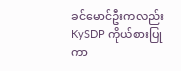ခင်မောင်ဦးကလည်း KySDP ကိုယ်စားပြုကာ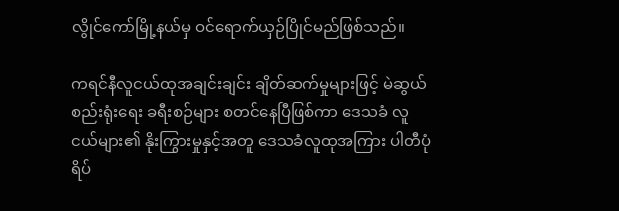လွိုင်ကော်မြို့နယ်မှ ဝင်ရောက်ယှဉ်ပြိုင်မည်ဖြစ်သည်။

ကရင်နီလူငယ်ထုအချင်းချင်း ချိတ်ဆက်မှုများဖြင့် မဲဆွယ်စည်းရုံးရေး ခရီးစဉ်များ စတင်နေပြီဖြစ်ကာ ဒေသခံ လူငယ်များ၏ နိုးကြွားမှုနှင့်အတူ ဒေသခံလူထုအကြား ပါတီပုံရိပ်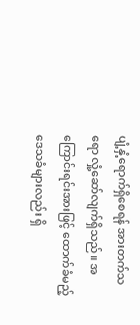ပျံ့နှံ့ရောက်ရှိစေရန် အားတက်သရော လှုံ့ဆော်လျက်ရှိသည်။ အကြောင်းရင်းအားဖြင့် ထောက်ခံမည့်ဒေသခံများလည်း ရှိ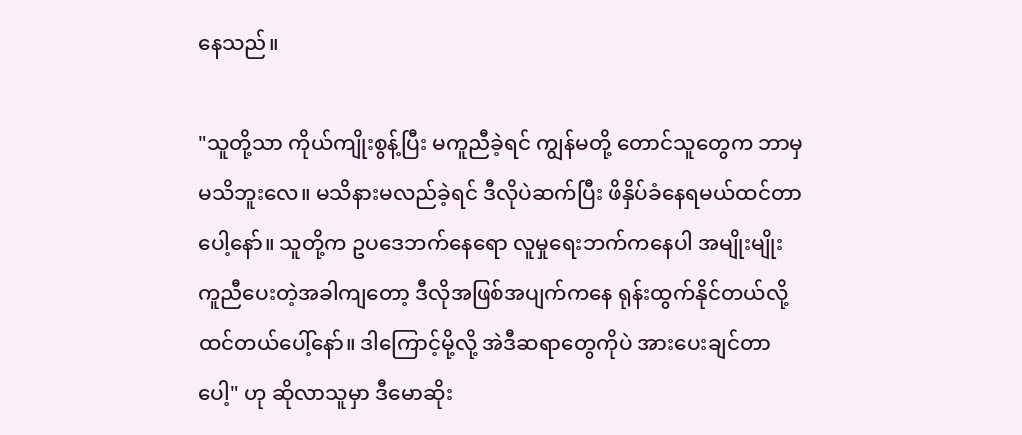နေသည်။

"သူတို့သာ ကိုယ်ကျိုးစွန့်ပြီး မကူညီခဲ့ရင် ကျွန်မတို့ တောင်သူတွေက ဘာမှမသိဘူးလေ။ မသိနားမလည်ခဲ့ရင် ဒီလိုပဲဆက်ပြီး ဖိနှိပ်ခံနေရမယ်ထင်တာပေါ့နော်။ သူတို့က ဥပဒေဘက်နေရော လူမှုရေးဘက်ကနေပါ အမျိုးမျိုး ကူညီပေးတဲ့အခါကျတော့ ဒီလိုအဖြစ်အပျက်ကနေ ရုန်းထွက်နိုင်တယ်လို့ ထင်တယ်ပေါ့်နော်။ ဒါကြောင့်မို့လို့ အဲဒီဆရာတွေကိုပဲ အားပေးချင်တာပေါ့" ဟု ဆိုလာသူမှာ ဒီမောဆိုး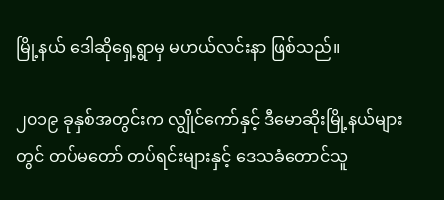မြို့နယ် ဒေါဆိုရှေ့ရွာမှ မဟယ်လင်းနာ ဖြစ်သည်။

၂၀၁၉ ခုနှစ်အတွင်းက လျွိုင်ကော်နှင့် ဒီမောဆိုးမြို့နယ်များတွင် တပ်မတော် တပ်ရင်းများနှင့် ဒေသခံတောင်သူ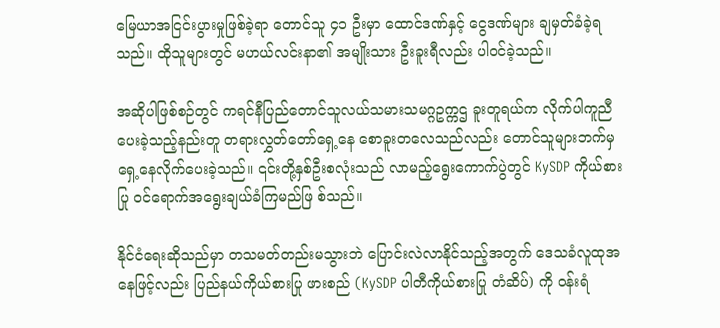မြေယာအငြင်းပွားမှုဖြစ်ခဲ့ရာ တောင်သူ ၄၁ ဦးမှာ ထောင်ဒဏ်နှင့် ငွေဒဏ်များ ချမှတ်ခံခဲ့ရသည်။ ထိုသူများတွင် မဟယ်လင်းနာ၏ အမျိုးသား ဦးခူးရီလည်း ပါဝင်ခဲ့သည်။

အဆိုပါဖြစ်စဉ်တွင် ကရင်နီပြည်တောင်သူလယ်သမားသမဂ္ဂဥက္ကဌ ခူးတူရယ်က လိုက်ပါကူညီပေးခဲ့သည့်နည်းတူ တရားလွှတ်တော်ရှေ့နေ စောခူးတလေသည်လည်း တောင်သူများဘက်မှ ရှေ့နေလိုက်ပေးခဲ့သည်။ ၎င်းတို့နှစ်ဦးစလုံးသည် လာမည့်ရွေးကောက်ပွဲတွင် KySDP ကိုယ်စားပြု ဝင်ရောက်အရွေးချယ်ခံကြမည်ဖြ စ်သည်။

နိုင်ငံရေးဆိုသည်မှာ တသမတ်တည်းမသွားဘဲ ပြောင်းလဲလာနိုင်သည့်အတွက် ဒေသခံလူထုအနေဖြင့်လည်း ပြည်နယ်ကိုယ်စားပြု ဖားစည် (KySDP ပါတီကိုယ်စားပြု တံဆိပ်) ကို ဝန်းရံ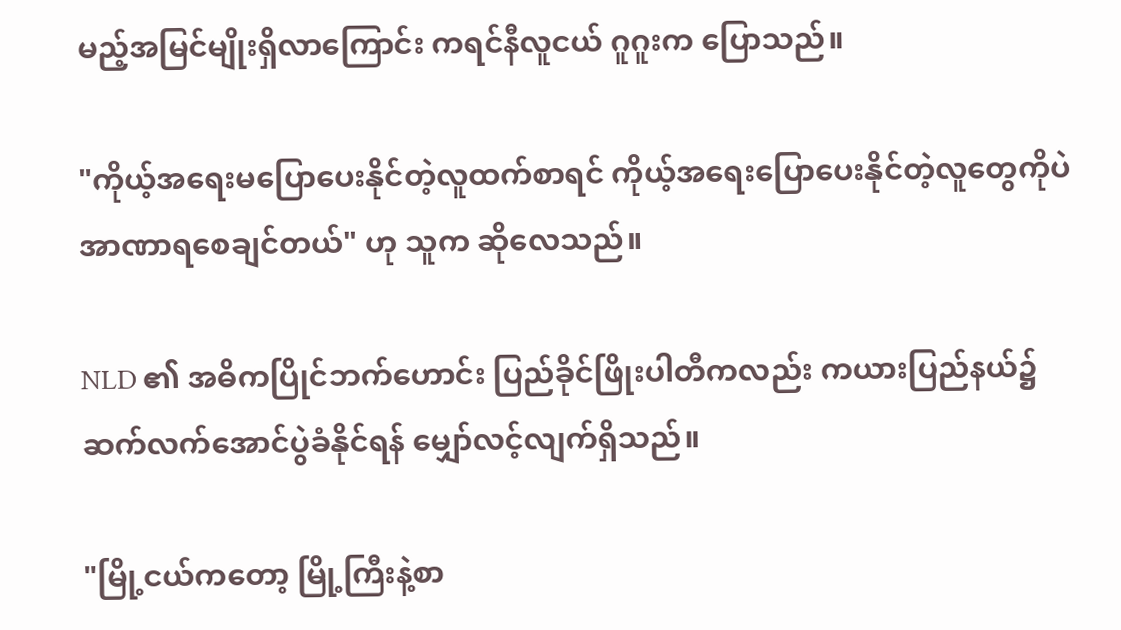မည့်အမြင်မျိုးရှိလာကြောင်း ကရင်နီလူငယ် ဂူဂူးက ပြောသည်။

"ကိုယ့်အရေးမပြောပေးနိုင်တဲ့လူထက်စာရင် ကိုယ့်အရေးပြောပေးနိုင်တဲ့လူတွေကိုပဲ အာဏာရစေချင်တယ်" ဟု သူက ဆိုလေသည်။

NLD ၏ အဓိကပြိုင်ဘက်ဟောင်း ပြည်ခိုင်ဖြိုးပါတီကလည်း ကယားပြည်နယ်၌ ဆက်လက်အောင်ပွဲခံနိုင်ရန် မျှော်လင့်လျက်ရှိသည်။

"မြို့ငယ်ကတော့ မြို့ကြီးနဲ့စာ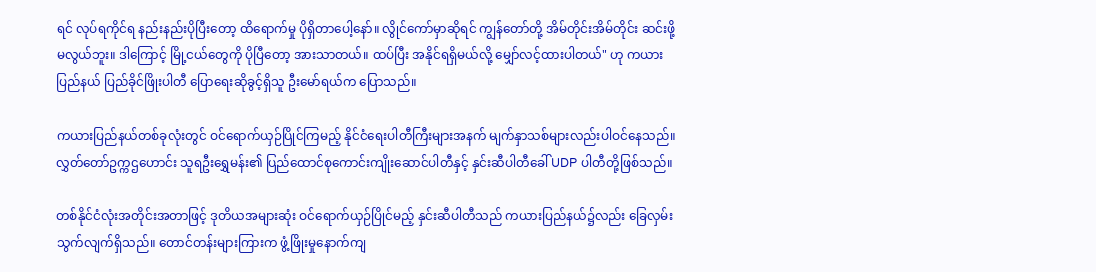ရင် လုပ်ရကိုင်ရ နည်းနည်းပိုပြီးတော့ ထိရောက်မှု ပိုရှိတာပေါ့နော်။ လွိုင်ကော်မှာဆိုရင် ကျွန်တော်တို့ အိမ်တိုင်းအိမ်တိုင်း ဆင်းဖို့မလွယ်ဘူး။ ဒါကြောင့် မြို့ငယ်တွေကို ပိုပြီတော့ အားသာတယ်။ ထပ်ပြီး အနိုင်ရရှိမယ်လို့ မျှော်လင့်ထားပါတယ်" ဟု ကယားပြည်နယ် ပြည်ခိုင်ဖြိုးပါတီ ပြောရေးဆိုခွင့်ရှိသူ ဦးမော်ရယ်က ပြောသည်။

ကယားပြည်နယ်တစ်ခုလုံးတွင် ဝင်ရောက်ယှဉ်ပြိုင်ကြမည့် နိုင်ငံရေးပါတီကြီးများအနက် မျက်နှာသစ်များလည်းပါဝင်နေသည်။ လွှတ်တော်ဥက္ကဌဟောင်း သူရဦးရွှေမန်း၏ ပြည်ထောင်စုကောင်းကျိုးဆောင်ပါတီနှင့် နှင်းဆီပါတီခေါ် UDP ပါတီတို့ဖြစ်သည်။

တစ်နိုင်ငံလုံးအတိုင်းအတာဖြင့် ဒုတိယအများဆုံး ဝင်ရောက်ယှဉ်ပြိုင်မည့် နှင်းဆီပါတီသည် ကယားပြည်နယ်၌လည်း ခြေလှမ်းသွက်လျက်ရှိသည်။ တောင်တန်းများကြားက ဖွံ့ဖြိုးမှုနောက်ကျ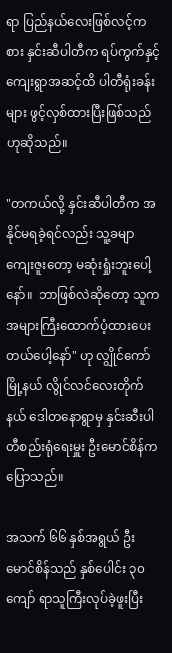ရာ ပြည်နယ်လေးဖြစ်လင့်ကစား နှင်းဆီပါတီက ရပ်ကွက်နှင့် ကျေးရွာအဆင့်ထိ ပါတီရုံးခန်းများ ဖွင့်လှစ်ထားပြီးဖြစ်သည်ဟုဆိုသည်။

"တကယ်လို့ နှင်းဆီပါတီက အနိုင်မရခဲ့ရင်လည်း သူ့ခမျာ ကျေးဇူးတော့ မဆုံးရှုံးဘူးပေါ့နော်။  ဘာဖြစ်လဲဆိုတော့ သူက အများကြီးထောက်ပံ့ထားပေးတယ်ပေါ့နော်" ဟု လျွိုင်ကော်မြို့နယ် လွိုင်လင်လေးတိုက်နယ် ဒေါတနောရွာမှ နှင်းဆီးပါတီစည်းရုံရေးမှူး ဦးမောင်စိန်က ပြောသည်။

အသက် ၆၆ နှစ်အရွယ် ဦးမောင်စိန်သည် နှစ်ပေါင်း ၃၀ ကျော် ရာသူကြီးလုပ်ခဲ့ဖူးပြီး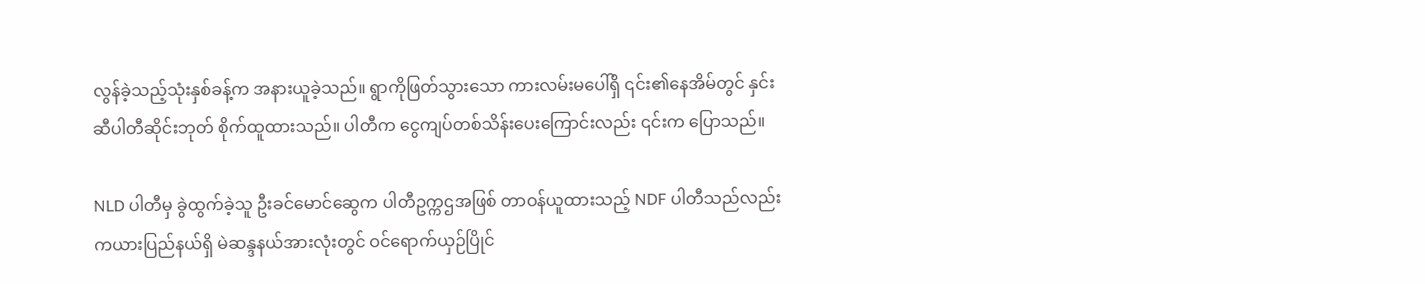လွန်ခဲ့သည့်သုံးနှစ်ခန့်က အနားယူခဲ့သည်။ ရွာကိုဖြတ်သွားသော ကားလမ်းမပေါ်ရှိ ၎င်း၏နေအိမ်တွင် နှင်းဆီပါတီဆိုင်းဘုတ် စိုက်ထူထားသည်။ ပါတီက ငွေကျပ်တစ်သိန်းပေးကြောင်းလည်း ၎င်းက ပြောသည်။

NLD ပါတီမှ ခွဲထွက်ခဲ့သူ ဦးခင်မောင်ဆွေက ပါတီဥက္ကဌအဖြစ် တာဝန်ယူထားသည့် NDF ပါတီသည်လည်း ကယားပြည်နယ်ရှိ မဲဆန္ဒနယ်အားလုံးတွင် ဝင်ရောက်ယှဉ်ပြိုင်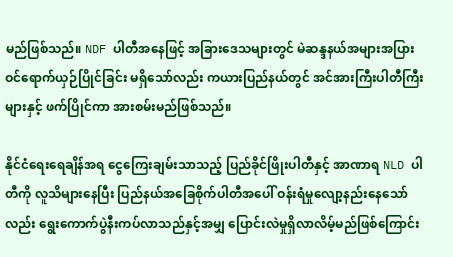မည်ဖြစ်သည်။ NDF ပါတီအနေဖြင့် အခြားဒေသများတွင် မဲဆန္ဒနယ်အများအပြား ဝင်ရောက်ယှဉ်ပြိုင်ခြင်း မရှိသော်လည်း ကယားပြည်နယ်တွင် အင်အားကြီးပါတီကြီးများနှင့် ဖက်ပြိုင်ကာ အားစမ်းမည်ဖြစ်သည်။

နိုင်ငံရေးရေချိန်အရ ငွေကြေးချမ်းသာသည့် ပြည်ခိုင်ဖြိုးပါတီနှင့် အာဏာရ NLD ပါတီကို လူသိများနေပြီး ပြည်နယ်အခြေစိုက်ပါတီအပေါ် ဝန်းရံမှုလျော့နည်းနေသော်လည်း ရွေးကောက်ပွဲနီးကပ်လာသည်နှင့်အမျှ ပြောင်းလဲမှုရှိလာလိမ့်မည်ဖြစ်ကြောင်း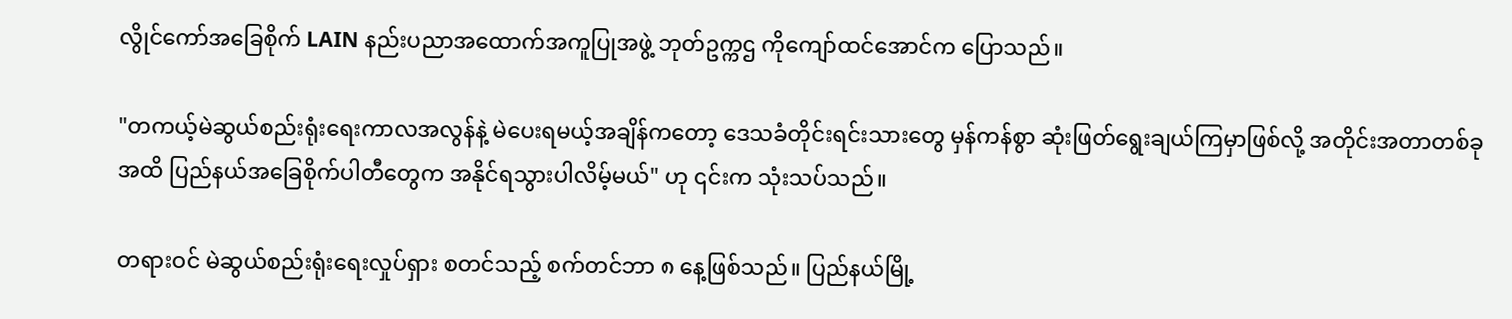လွိုင်ကော်အခြေစိုက် LAIN နည်းပညာအထောက်အကူပြုအဖွဲ့ ဘုတ်ဥက္ကဌ ကိုကျော်ထင်အောင်က ပြောသည်။

"တကယ့်မဲဆွယ်စည်းရုံးရေးကာလအလွန်နဲ့ မဲပေးရမယ့်အချိန်ကတော့ ဒေသခံတိုင်းရင်းသားတွေ မှန်ကန်စွာ ဆုံးဖြတ်ရွေးချယ်ကြမှာဖြစ်လို့ အတိုင်းအတာတစ်ခုအထိ ပြည်နယ်အခြေစိုက်ပါတီတွေက အနိုင်ရသွားပါလိမ့်မယ်" ဟု ၎င်းက သုံးသပ်သည်။

တရားဝင် မဲဆွယ်စည်းရုံးရေးလှုပ်ရှား စတင်သည့် စက်တင်ဘာ ၈ နေ့ဖြစ်သည်။ ပြည်နယ်မြို့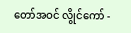တော်အဝင် လွိုင်ကော် -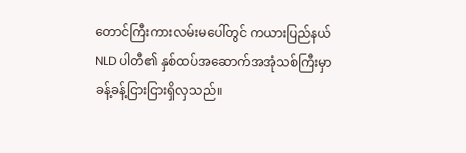တောင်ကြီးကားလမ်းမပေါ်တွင် ကယားပြည်နယ် NLD ပါတီ၏ နှစ်ထပ်အဆောက်အအုံသစ်ကြီးမှာ ခန့်ခန့်ငြားငြားရှိလှသည်။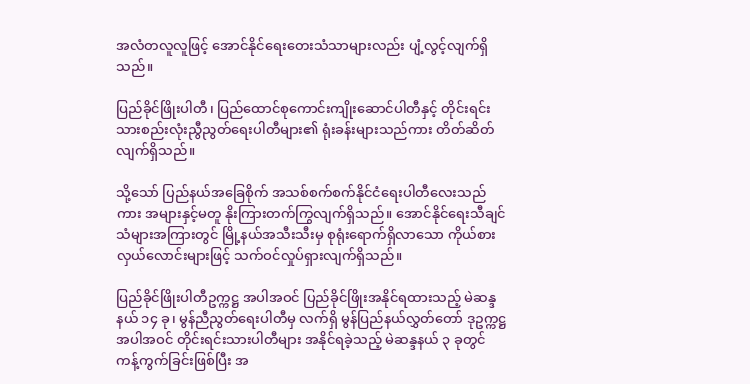အလံတလူလူဖြင့် အောင်နိုင်ရေးတေးသံသာများလည်း ပျံ့လွင့်လျက်ရှိသည်။

ပြည်ခိုင်ဖြိုးပါတီ၊ ပြည်ထောင်စုကောင်းကျိုးဆောင်ပါတီနှင့် တိုင်းရင်းသားစည်းလုံးညွီညွတ်ရေးပါတီများ၏ ရုံးခန်းများသည်ကား တိတ်ဆိတ်လျက်ရှိသည်။

သို့သော် ပြည်နယ်အခြေစိုက် အသစ်စက်စက်နိုင်ငံရေးပါတီလေးသည်ကား အများနှင့်မတူ နိုးကြားတက်ကြွလျက်ရှိသည်။ အောင်နိုင်ရေးသီချင်သံများအကြားတွင် မြို့နယ်အသီးသီးမှ စုရုံးရောက်ရှိလာသော ကိုယ်စားလှယ်လောင်းများဖြင့် သက်ဝင်လှုပ်ရှားလျက်ရှိသည်။

ပြည်ခိုင်ဖြိုးပါတီဥက္ကဋ္ဌ အပါအဝင် ပြည်ခိုင်ဖြိုးအနိုင်ရထားသည့် မဲဆန္ဒနယ် ၁၄ ခု၊ မွန်ညီညွတ်ရေးပါတီမှ လက်ရှိ မွန်ပြည်နယ်လွှတ်တော် ဒုဥက္ကဋ္ဌ အပါအဝင် တိုင်းရင်းသားပါတီများ အနိုင်ရခဲ့သည့် မဲဆန္ဒနယ် ၃ ခုတွင် ကန့်ကွက်ခြင်းဖြစ်ပြီး အ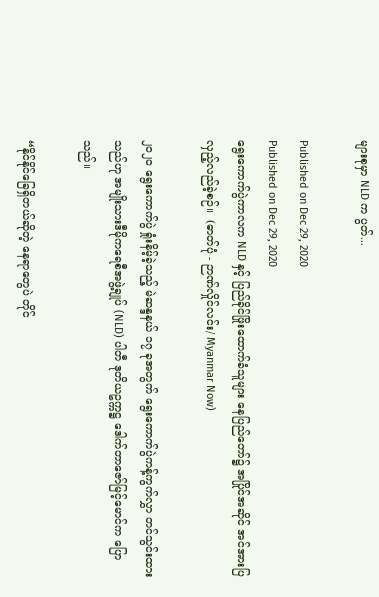များစုမှာ NLD က ပွတ်...

Published on Dec 29, 2020
Published on Dec 29, 2020
ရွေးကောက်ပွဲကာလက NLD နှင့် ပြည်ခိုင်ဖြိုးထောက်ခံသူများ နေပြည်တော်၌ အပြိုင်အဆိုင် အင်အားပြ လှည့်လည်ခဲ့စဉ်။  (ဓာတ်ပုံ - ဉာဏ်လှိုင်လင်း/ Myanmar Now)

၂၀၂၀ ရွေးကောက်ပွဲ ရှုံးနိမ့်ခဲ့သည့် မဲဆန္ဒနယ် ၁၇ ခုအတွက် ရွေးကောက်ပွဲကန့်ကွက်လွှာ တင်သွင်းထားသည်ဟု အမျိုးသားဒီမိုကရေစီအဖွဲ့ချုပ် (NLD) ပါတီ ဒုတိယဥက္ကဋ္ဌ ဒေါက်တာဇော်မြင့်မောင်က ပြောသည်။

“နိုင်နိုင်ခြေရှိတယ်ဆိုတဲ့ နေရာတွေပဲ တိုင်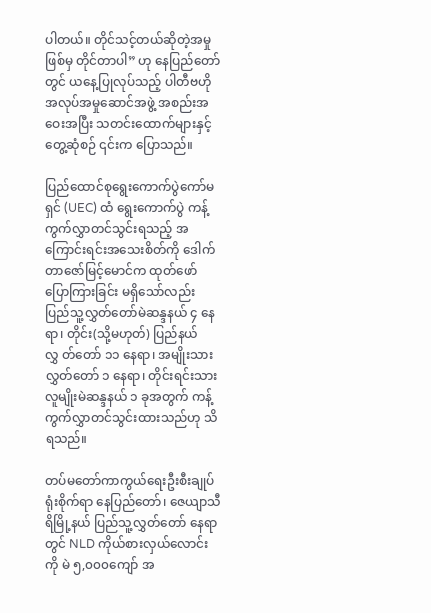ပါတယ်။ တိုင်သင့်တယ်ဆိုတဲ့အမှုဖြစ်မှ တိုင်တာပါ” ဟု နေပြည်တော်တွင် ယနေ့ပြုလုပ်သည့် ပါတီဗဟိုအလုပ်အမှုဆောင်အဖွဲ့ အစည်းအဝေးအပြီး သတင်းထောက်များနှင့်တွေ့ဆုံစဉ် ၎င်းက ပြောသည်။

ပြည်ထောင်စုရွေးကောက်ပွဲကော်မရှင် (UEC) ထံ ရွေးကောက်ပွဲ ကန့်ကွက်လွှာတင်သွင်းရသည့် အကြောင်းရင်းအသေးစိတ်ကို ဒေါက်တာဇော်မြင့်မောင်က ထုတ်ဖော်ပြောကြားခြင်း မရှိသော်လည်း ပြည်သူ့လွှတ်တော်မဲဆန္ဒနယ် ၄ နေရာ၊ တိုင်း(သို့မဟုတ်) ပြည်နယ်လွှ တ်တော် ၁၁ နေရာ၊ အမျိုးသားလွှတ်တော် ၁ နေရာ၊ တိုင်းရင်းသားလူမျိုးမဲဆန္ဒနယ် ၁ ခုအတွက် ကန့်ကွက်လွှာတင်သွင်းထားသည်ဟု သိရသည်။

တပ်မတော်ကာကွယ်ရေးဦးစီးချုပ်ရုံးစိုက်ရာ နေပြည်တော်၊ ဇေယျာသီရိမြို့နယ် ပြည်သူ့လွှတ်တော် နေရာတွင် NLD ကိုယ်စားလှယ်လောင်းကို မဲ ၅,၀၀၀ကျော် အ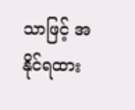သာဖြင့် အနိုင်ရထား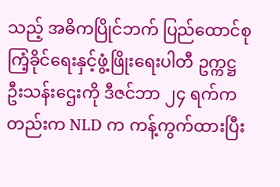သည့် အဓိကပြိုင်ဘက် ပြည်ထောင်စုကြံ့ခိုင်ရေးနှင့်ဖွံ့ဖြိုးရေးပါတီ ဥက္ကဋ္ဌ ဦးသန်းဌေးကို ဒီဇင်ဘာ ၂၄ ရက်ကတည်းက NLD က ကန့်ကွက်ထားပြီး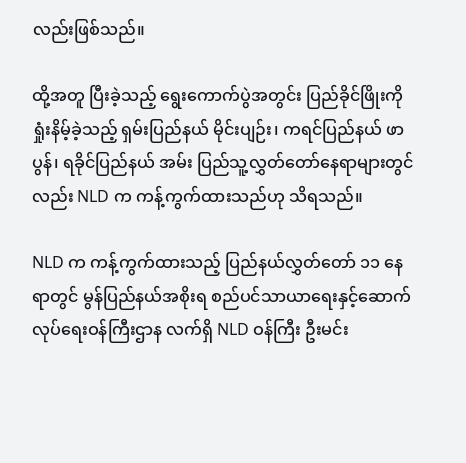လည်းဖြစ်သည်။

ထို့အတူ ပြီးခဲ့သည့် ရွေးကောက်ပွဲအတွင်း ပြည်ခိုင်ဖြိုးကို ရှုံးနိမ့်ခဲ့သည့် ရှမ်းပြည်နယ် မိုင်းပျဉ်း၊ ကရင်ပြည်နယ် ဖာပွန်၊ ရခိုင်ပြည်နယ် အမ်း ပြည်သူ့လွှတ်တော်နေရာများတွင်လည်း NLD က ကန့်ကွက်ထားသည်ဟု သိရသည်။

NLD က ကန့်ကွက်ထားသည့် ပြည်နယ်လွှတ်တော် ၁၁ နေရာတွင် မွန်ပြည်နယ်အစိုးရ စည်ပင်သာယာရေးနှင့်ဆောက်လုပ်ရေးဝန်ကြီးဌာန လက်ရှိ NLD ဝန်ကြီး ဦးမင်း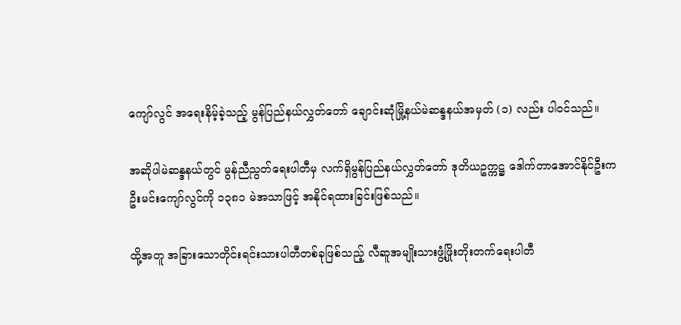ကျော်လွင် အရေးနိမ့်ခဲ့သည့် မွန်ပြည်နယ်လွှတ်တော် ချောင်းဆုံမြို့နယ်မဲဆန္ဒနယ်အမှတ် (၁) လည်း ပါဝင်သည်။

အဆိုပါမဲဆန္ဒနယ်တွင် မွန်ညီညွတ်ရေးပါတီမှ လက်ရှိမွန်ပြည်နယ်လွှတ်တော် ဒုတိယဥက္ကဋ္ဌ ဒေါက်တာအောင်နိုင်ဦးက ဦးမင်းကျော်လွင်ကို ၁၃၈၁ မဲအသာဖြင့် အနိုင်ရထားခြင်းဖြစ်သည်။

ထို့အတူ အခြားသောတိုင်းရင်းသားပါတီတစ်ခုဖြစ်သည့် လီဆူအမျိုးသားဖွံ့ဖြိုးတိုးတက်ရေးပါတီ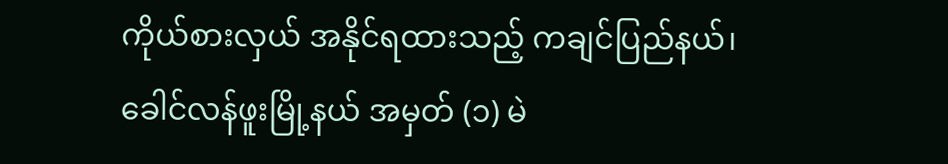ကိုယ်စားလှယ် အနိုင်ရထားသည့် ကချင်ပြည်နယ်၊ ခေါင်လန်ဖူးမြို့နယ် အမှတ် (၁) မဲ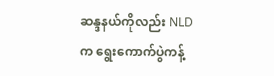ဆန္ဒနယ်ကိုလည်း NLD က ရွေးကောက်ပွဲကန့်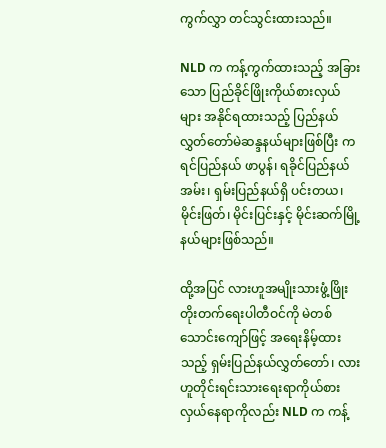ကွက်လွှာ တင်သွင်းထားသည်။

NLD က ကန့်ကွက်ထားသည့် အခြားသော ပြည်ခိုင်ဖြိုးကိုယ်စားလှယ်များ အနိုင်ရထားသည့် ပြည်နယ်လွှတ်တော်မဲဆန္ဒနယ်များဖြစ်ပြီး ကရင်ပြည်နယ် ဖာပွန်၊ ရခိုင်ပြည်နယ် အမ်း၊ ရှမ်းပြည်နယ်ရှိ ပင်းတယ၊ မိုင်းဖြတ်၊ မိုင်းပြင်းနှင့် မိုင်းဆက်မြို့နယ်များဖြစ်သည်။

ထို့အပြင် လားဟူအမျိုးသားဖွံ့ဖြိုးတိုးတက်ရေးပါတီဝင်ကို မဲတစ်သောင်းကျော်ဖြင့် အရေးနိမ့်ထားသည့် ရှမ်းပြည်နယ်လွှတ်တော်၊ လားဟူတိုင်းရင်းသားရေးရာကိုယ်စားလှယ်နေရာကိုလည်း NLD က ကန့်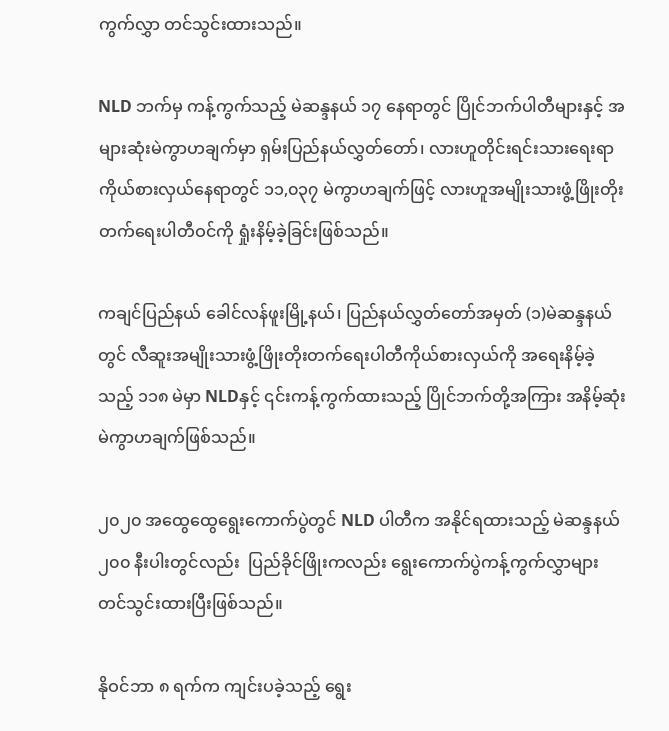ကွက်လွှာ တင်သွင်းထားသည်။

NLD ဘက်မှ ကန့်ကွက်သည့် မဲဆန္ဒနယ် ၁၇ နေရာတွင် ပြိုင်ဘက်ပါတီများနှင့် အများဆုံးမဲကွာဟချက်မှာ ရှမ်းပြည်နယ်လွှတ်တော်၊ လားဟူတိုင်းရင်းသားရေးရာကိုယ်စားလှယ်နေရာတွင် ၁၁,၀၃၇ မဲကွာဟချက်ဖြင့် လားဟူအမျိုးသားဖွံ့ဖြိုးတိုးတက်ရေးပါတီဝင်ကို ရှုံးနိမ့်ခဲ့ခြင်းဖြစ်သည်။

ကချင်ပြည်နယ် ခေါင်လန်ဖူးမြို့နယ်၊ ပြည်နယ်လွှတ်တော်အမှတ် (၁)မဲဆန္ဒနယ်တွင် လီဆူးအမျိုးသားဖွံ့ဖြိုးတိုးတက်ရေးပါတီကိုယ်စားလှယ်ကို အရေးနိမ့်ခဲ့သည့် ၁၁၈ မဲမှာ NLDနှင့် ၎င်းကန့်ကွက်ထားသည့် ပြိုင်ဘက်တို့အကြား အနိမ့်ဆုံးမဲကွာဟချက်ဖြစ်သည်။

၂၀၂၀ အထွေထွေရွေးကောက်ပွဲတွင် NLD ပါတီက အနိုင်ရထားသည့် မဲဆန္ဒနယ် ၂၀၀ နီးပါးတွင်လည်း  ပြည်ခိုင်ဖြိုးကလည်း ရွေးကောက်ပွဲကန့်ကွက်လွှာများ တင်သွင်းထားပြီးဖြစ်သည်။

နိုဝင်ဘာ ၈ ရက်က ကျင်းပခဲ့သည့် ရွေး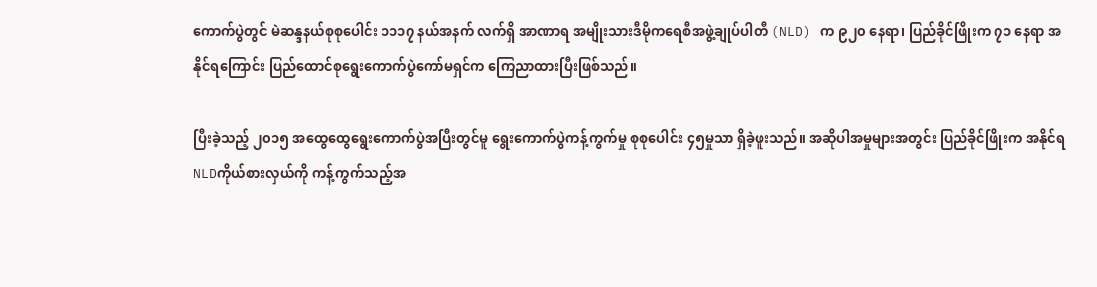ကောက်ပွဲတွင် မဲဆန္ဒနယ်စုစုပေါင်း ၁၁၁၇ နယ်အနက် လက်ရှိ အာဏာရ အမျိုးသားဒီမိုကရေစီအဖွဲ့ချုပ်ပါတီ (NLD) က ၉၂၀ နေရာ၊ ပြည်ခိုင်ဖြိုးက ၇၁ နေရာ အနိုင်ရကြောင်း ပြည်ထောင်စုရွေးကောက်ပွဲကော်မရှင်က ကြေညာထားပြီးဖြစ်သည်။

ပြီးခဲ့သည့် ၂၀၁၅ အထွေထွေရွေးကောက်ပွဲအပြီးတွင်မူ ရွေးကောက်ပွဲကန့်ကွက်မှု စုစုပေါင်း ၄၅မှုသာ ရှိခဲ့ဖူးသည်။ အဆိုပါအမှုများအတွင်း ပြည်ခိုင်ဖြိုးက အနိုင်ရ NLDကိုယ်စားလှယ်ကို ကန့်ကွက်သည့်အ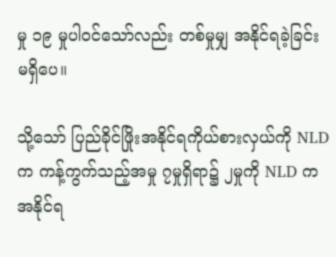မှု ၁၉ မှုပါဝင်သော်လည်း တစ်မှုမျှ အနိုင်ရခဲ့ခြင်း မရှိပေ။

သို့သော် ပြည်ခိုင်ဖြိုးအနိုင်ရကိုယ်စားလှယ်ကို NLDက ကန့်ကွက်သည့်အမှု ၇မှုရှိရာ၌ ၂မှုကို NLD က အနိုင်ရ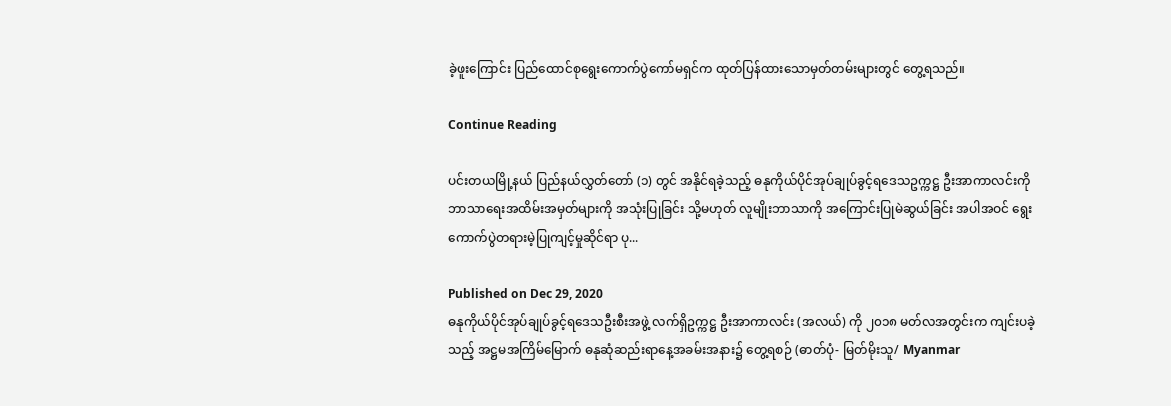ခဲ့ဖူးကြောင်း ပြည်ထောင်စုရွေးကောက်ပွဲကော်မရှင်က ထုတ်ပြန်ထားသောမှတ်တမ်းများတွင် တွေ့ရသည်။

Continue Reading

ပင်းတယမြို့နယ် ပြည်နယ်လွှတ်တော် (၁) တွင် အနိုင်ရခဲ့သည့် ဓနုကိုယ်ပိုင်အုပ်ချုပ်ခွင့်ရဒေသဥက္ကဋ္ဌ ဦးအာကာလင်းကို ဘာသာရေးအထိမ်းအမှတ်များကို အသုံးပြုခြင်း သို့မဟုတ် လူမျိုးဘာသာကို အကြောင်းပြုမဲဆွယ်ခြင်း အပါအဝင် ရွေးကောက်ပွဲတရားမဲ့ပြုကျင့်မှုဆိုင်ရာ ပု...

Published on Dec 29, 2020
ဓနုကိုယ်ပိုင်အုပ်ချုပ်ခွင့်ရဒေသဦးစီးအဖွဲ့ လက်ရှိဥက္ကဋ္ဌ ဦးအာကာလင်း (အလယ်) ကို ၂၀၁၈ မတ်လအတွင်းက ကျင်းပခဲ့သည့် အဋ္ဌမအကြိမ်မြောက် ဓနုဆုံဆည်းရာနေ့အခမ်းအနား၌ တွေ့ရစဉ် (ဓာတ်ပုံ- မြတ်မိုးသူ/ Myanmar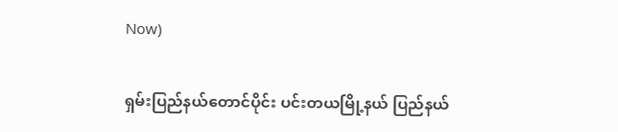Now)

ရှမ်းပြည်နယ်တောင်ပိုင်း ပင်းတယမြို့နယ် ပြည်နယ်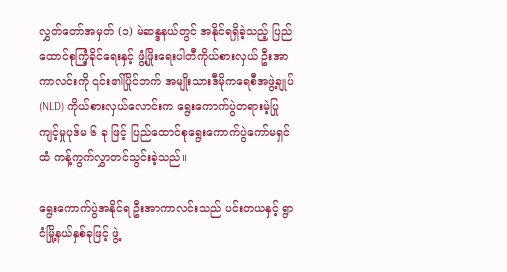လွှတ်တော်အမှတ် (၁) မဲဆန္ဒနယ်တွင် အနိုင်ရရှိခဲ့သည့် ပြည်ထောင်စုကြံ့ခိုင်ရေးနှင့် ဖွံ့ဖြိုးရေးပါတီကိုယ်စားလှယ် ဦးအာကာလင်းကို ၎င်း၏ပြိုင်ဘက် အမျိုးသားဒီမိုကရေစီအဖွဲ့ချုပ် (NLD) ကိုယ်စားလှယ်လောင်းက ရွေးကောက်ပွဲတရားမဲ့ပြုကျင့်မှုပုဒ်မ ၆ ခု ဖြင့် ပြည်ထောင်စုရွေးကောက်ပွဲကော်မရှင်ထံ ကန့်ကွက်လွှာတင်သွင်းခဲ့သည်။

ရွေးကောက်ပွဲအနိုင်ရ ဦးအာကာလင်းသည် ပင်းတယနှင့် ရွာငံမြို့နယ်နှစ်ခုဖြင့် ဖွဲ့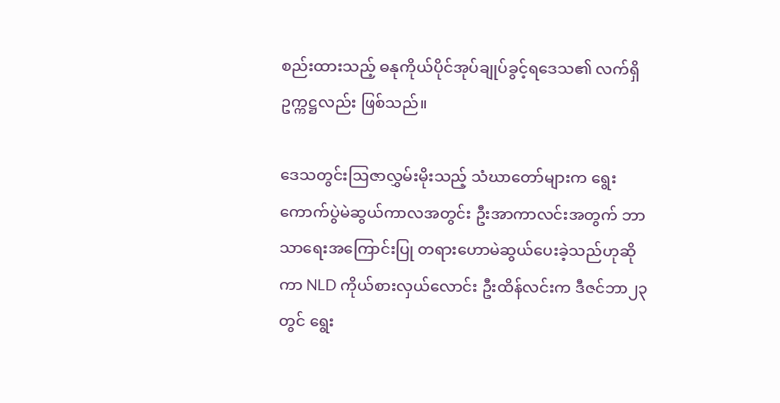စည်းထားသည့် ဓနုကိုယ်ပိုင်အုပ်ချုပ်ခွင့်ရဒေသ၏ လက်ရှိဥက္ကဋ္ဌလည်း ဖြစ်သည်။

ဒေသတွင်းဩဇာလွှမ်းမိုးသည့် သံဃာတော်များက ရွေးကောက်ပွဲမဲဆွယ်ကာလအတွင်း ဦးအာကာလင်းအတွက် ဘာသာရေးအကြောင်းပြု တရားဟောမဲဆွယ်ပေးခဲ့သည်ဟုဆိုကာ NLD ကိုယ်စားလှယ်လောင်း ဦးထိန်လင်းက ဒီဇင်ဘာ၂၃ တွင် ရွေး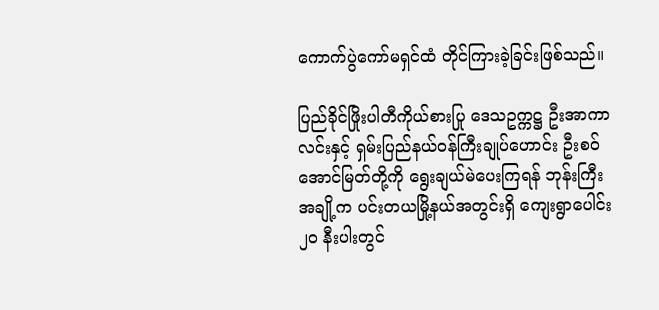ကောက်ပွဲကော်မရှင်ထံ တိုင်ကြားခဲ့ခြင်းဖြစ်သည်။

ပြည်ခိုင်ဖြိုးပါတီကိုယ်စားပြု ဒေသဥက္ကဋ္ဌ ဦးအာကာလင်းနှင့် ရှမ်းပြည်နယ်ဝန်ကြီးချုပ်ဟောင်း ဦးစဝ်အောင်မြတ်တို့ကို ရွေးချယ်မဲပေးကြရန် ဘုန်းကြီးအချို့က ပင်းတယမြို့နယ်အတွင်းရှိ ကျေးရွာပေါင်း ၂၀ နီးပါးတွင်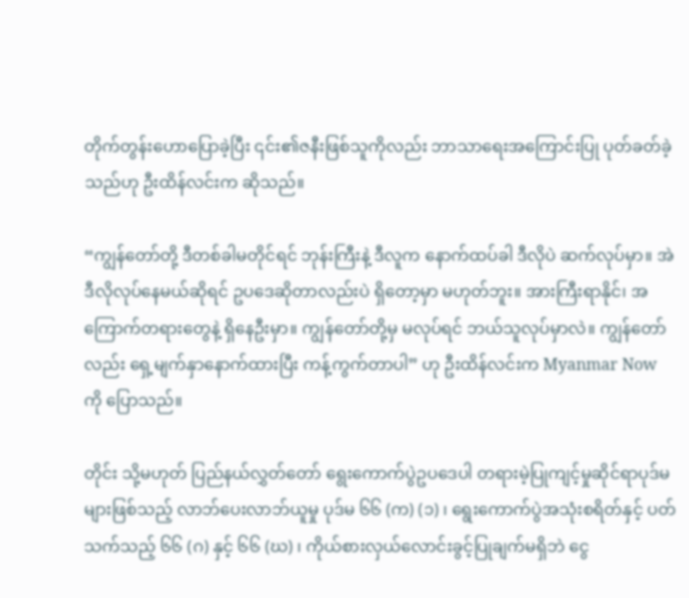တိုက်တွန်းဟောပြောခဲ့ပြီး ၎င်း၏ဇနီးဖြစ်သူကိုလည်း ဘာသာရေးအကြောင်းပြု ပုတ်ခတ်ခဲ့သည်ဟု ဦးထိန်လင်းက ဆိုသည်။

“ကျွန်တော်တို့ ဒီတစ်ခါမတိုင်ရင် ဘုန်းကြီးနဲ့ ဒီလူက နောက်ထပ်ခါ ဒီလိုပဲ ဆက်လုပ်မှာ။ အဲဒီလိုလုပ်နေမယ်ဆိုရင် ဥပဒေဆိုတာလည်းပဲ ရှိတော့မှာ မဟုတ်ဘူး။ အားကြီးရာနိုင်၊ အကြောက်တရားတွေနဲ့ ရှိနေဦးမှာ။ ကျွန်တော်တို့မှ မလုပ်ရင် ဘယ်သူလုပ်မှာလဲ။ ကျွန်တော်လည်း ရှေ့မျက်နှာနောက်ထားပြီး ကန့်ကွက်တာပါ” ဟု ဦးထိန်လင်းက Myanmar Now ကို ပြောသည်။

တိုင်း သို့မဟုတ် ပြည်နယ်လွှတ်တော် ရွေးကောက်ပွဲဥပဒေပါ တရားမဲ့ပြုကျင့်မှုဆိုင်ရာပုဒ်မများဖြစ်သည့် လာဘ်ပေးလာဘ်ယူမှု ပုဒ်မ ၆၆ (က) (၁) ၊ ရွေးကောက်ပွဲအသုံးစရိတ်နှင့် ပတ်သက်သည့် ၆၆ (ဂ) နှင့် ၆၆ (ဃ) ၊ ကိုယ်စားလှယ်လောင်းခွင့်ပြုချက်မရှိဘဲ ငွေ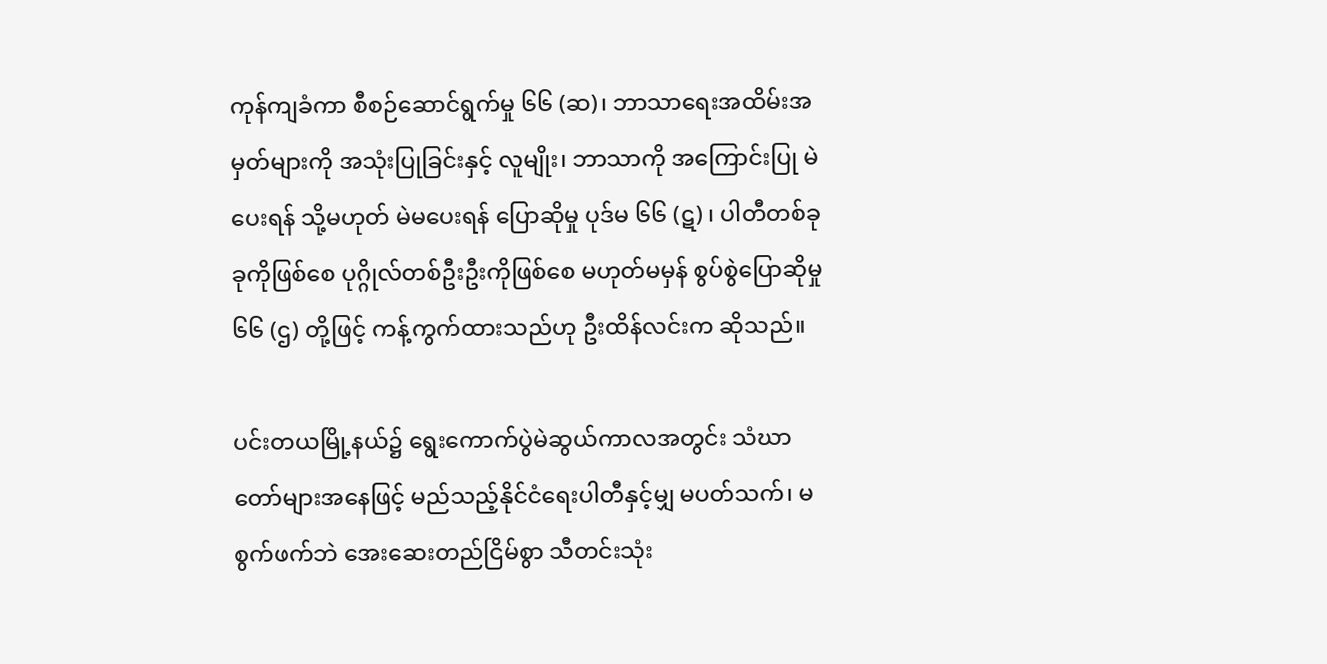ကုန်ကျခံကာ စီစဉ်ဆောင်ရွက်မှု ၆၆ (ဆ)၊ ဘာသာရေးအထိမ်းအမှတ်များကို အသုံးပြုခြင်းနှင့် လူမျိုး၊ ဘာသာကို အကြောင်းပြု မဲပေးရန် သို့မဟုတ် မဲမပေးရန် ပြောဆိုမှု ပုဒ်မ ၆၆ (ဋ) ၊ ပါတီတစ်ခုခုကိုဖြစ်စေ ပုဂ္ဂိုလ်တစ်ဦးဦးကိုဖြစ်စေ မဟုတ်မမှန် စွပ်စွဲပြောဆိုမှု ၆၆ (ဌ) တို့ဖြင့် ကန့်ကွက်ထားသည်ဟု ဦးထိန်လင်းက ဆိုသည်။

ပင်းတယမြို့နယ်၌ ရွေးကောက်ပွဲမဲဆွယ်ကာလအတွင်း သံဃာတော်များအနေဖြင့် မည်သည့်နိုင်ငံရေးပါတီနှင့်မျှ မပတ်သက်၊ မစွက်ဖက်ဘဲ အေးဆေးတည်ငြိမ်စွာ သီတင်းသုံး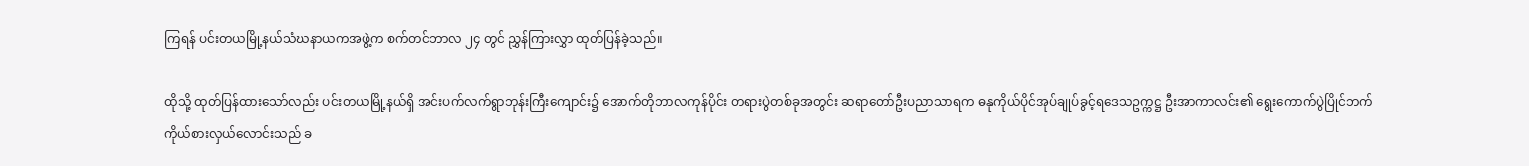ကြရန် ပင်းတယမြို့နယ်သံဃနာယကအဖွဲ့က စက်တင်ဘာလ ၂၄ တွင် ညွှန်ကြားလွှာ ထုတ်ပြန်ခဲ့သည်။

ထိုသို့ ထုတ်ပြန်ထားသော်လည်း ပင်းတယမြို့နယ်ရှိ အင်းပက်လက်ရွာဘုန်းကြီးကျောင်း၌ အောက်တိုဘာလကုန်ပိုင်း တရားပွဲတစ်ခုအတွင်း ဆရာတော်ဦးပညာသာရက ဓနုကိုယ်ပိုင်အုပ်ချုပ်ခွင့်ရဒေသဥက္ကဋ္ဌ ဦးအာကာလင်း၏ ရွေးကောက်ပွဲပြိုင်ဘက် ကိုယ်စားလှယ်လောင်းသည် ခ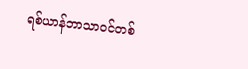ရစ်ယာန်ဘာသာဝင်တစ်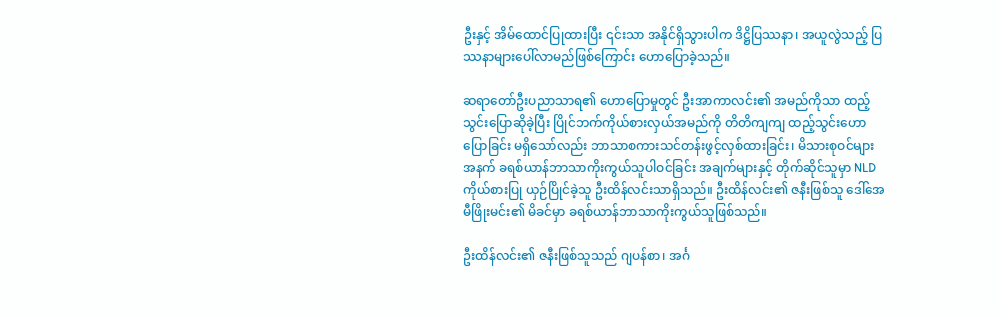ဦးနှင့် အိမ်ထောင်ပြုထားပြီး ၎င်းသာ အနိုင်ရှိသွားပါက ဒိဋ္ဌိပြဿနာ၊ အယူလွဲသည့် ပြဿနာများပေါ်လာမည်ဖြစ်ကြောင်း ဟောပြောခဲ့သည်။

ဆရာတော်ဦးပညာသာရ၏ ဟောပြောမှုတွင် ဦးအာကာလင်း၏ အမည်ကိုသာ ထည့်သွင်းပြောဆိုခဲ့ပြီး ပြိုင်ဘက်ကိုယ်စားလှယ်အမည်ကို တိတိကျကျ ထည့်သွင်းဟောပြောခြင်း မရှိသော်လည်း ဘာသာစကားသင်တန်းဖွင့်လှစ်ထားခြင်း၊ မိသားစုဝင်များအနက် ခရစ်ယာန်ဘာသာကိုးကွယ်သူပါဝင်ခြင်း အချက်များနှင့် တိုက်ဆိုင်သူမှာ NLD ကိုယ်စားပြု ယှဉ်ပြိုင်ခဲ့သူ ဦးထိန်လင်းသာရှိသည်။ ဦးထိန်လင်း၏ ဇနီးဖြစ်သူ ဒေါ်အေမီဖြိုးမင်း၏ မိခင်မှာ ခရစ်ယာန်ဘာသာကိုးကွယ်သူဖြစ်သည်။

ဦးထိန်လင်း၏ ဇနီးဖြစ်သူသည် ဂျပန်စာ၊ အင်္ဂ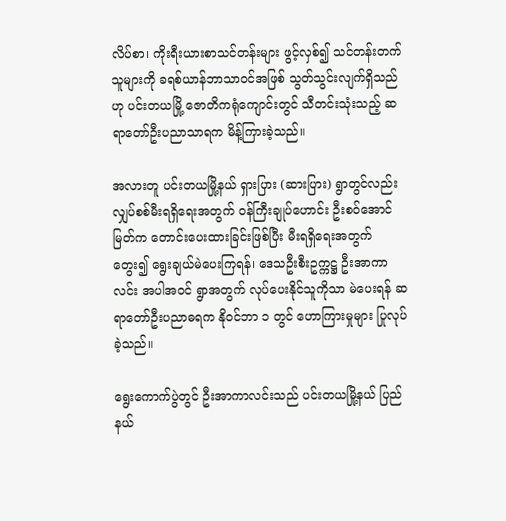လိပ်စာ၊ ကိုးရီးယားစာသင်တန်းများ ဖွင့်လှစ်၍ သင်တန်းတက်သူများကို ခရစ်ယာန်ဘာသာဝင်အဖြစ် သွတ်သွင်းလျက်ရှိသည်ဟု ပင်းတယမြို့ ဇောတိကရုံကျောင်းတွင် သီတင်းသုံးသည့် ဆရာတော်ဦးပညာသာရက မိန့်ကြားခဲ့သည်။

အလားတူ ပင်းတယမြို့နယ် ရှားပြား (ဆားပြား) ရွာတွင်လည်း လျှပ်စစ်မီးရရှိရေးအတွက် ဝန်ကြီးချုပ်ဟောင်း ဦးစဝ်အောင်မြတ်က တောင်းပေးထားခြင်းဖြစ်ပြီး မီးရရှိရေးအတွက် တွေး၍ ရွေးချယ်မဲပေးကြရန်၊ ဒေသဦးစီးဥက္ကဋ္ဌ ဦးအာကာလင်း အပါအဝင် ရွာအတွက် လုပ်ပေးနိုင်သူကိုသာ မဲပေးရန် ဆရာတော်ဦးပညာဓရက နိုဝင်ဘာ ၁ တွင် ဟောကြားမှုများ ပြုလုပ်ခဲ့သည်။

ရွေးကောက်ပွဲတွင် ဦးအာကာလင်းသည် ပင်းတယမြို့နယ် ပြည်နယ်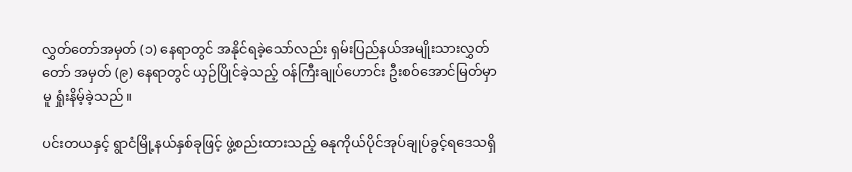လွှတ်တော်အမှတ် (၁) နေရာတွင် အနိုင်ရခဲ့သော်လည်း ရှမ်းပြည်နယ်အမျိုးသားလွှတ်တော် အမှတ် (၉) နေရာတွင် ယှဉ်ပြိုင်ခဲ့သည့် ဝန်ကြီးချုပ်ဟောင်း ဦးစဝ်အောင်မြတ်မှာမူ ရှုံးနိမ့်ခဲ့သည်။

ပင်းတယနှင့် ရွာငံမြို့နယ်နှစ်ခုဖြင့် ဖွဲ့စည်းထားသည့် ဓနုကိုယ်ပိုင်အုပ်ချုပ်ခွင့်ရဒေသရှိ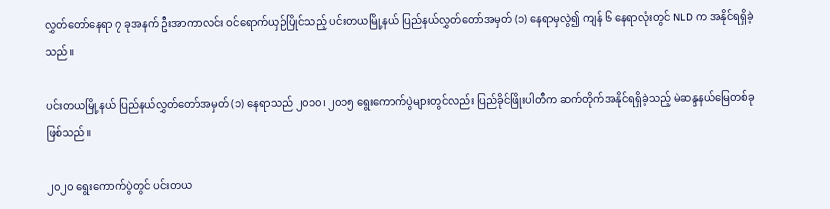လွှတ်တော်နေရာ ၇ ခုအနက် ဦးအာကာလင်း ဝင်ရောက်ယှဉ်ပြိုင်သည့် ပင်းတယမြို့နယ် ပြည်နယ်လွှတ်တော်အမှတ် (၁) နေရာမှလွဲ၍ ကျန် ၆ နေရာလုံးတွင် NLD က အနိုင်ရရှိခဲ့သည်။

ပင်းတယမြို့နယ် ပြည်နယ်လွှတ်တော်အမှတ် (၁) နေရာသည် ၂၀၁၀၊ ၂၀၁၅ ရွေးကောက်ပွဲများတွင်လည်း ပြည်ခိုင်ဖြိုးပါတီက ဆက်တိုက်အနိုင်ရရှိခဲ့သည့် မဲဆန္ဒနယ်မြေတစ်ခု ဖြစ်သည်။

၂၀၂၀ ရွေးကောက်ပွဲတွင် ပင်းတယ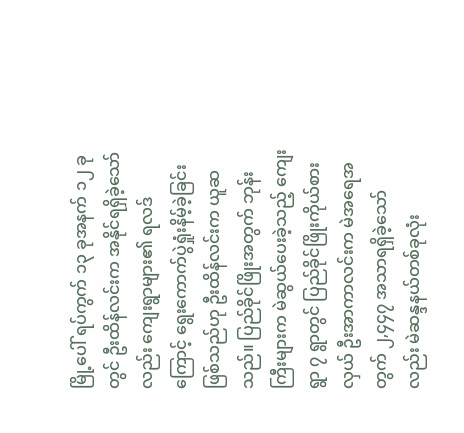မြို့ပေါ် ရပ်ကွက် ၁၃ ခုအနက် ၁၂ ခုတွင် ဦးထိန်လင်းက အနိုင်ရရှိခဲ့သော်လည်း ကျေးရွာများ၏ ရလဒ်ကြောင့် ရွေးကောက်ပွဲရှုံးနိမ့်ခဲ့ခြင်းဖြစ်သည်ဟု ဦးထိန်လင်းက ယူဆသည်။ ပြည်ခိုင်ဖြိုးအတွက် ဘုန်းကြီးများက မဲဆွယ်ပေးခဲ့သည့် ကျေးရွာ ၇ ရွာတွင် ပြည်ခိုင်ဖြိုးကိုယ်စားလှယ် ဦးအာကာလင်းက မဲအရေအတွက် ၂,၄၄၇ အသာရရှိခဲ့သော်လည်း မဲဆန္ဒနယ်တစ်ခုလုံး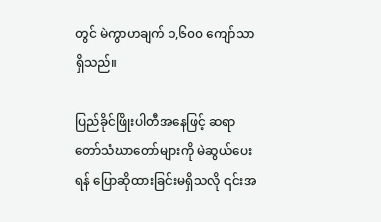တွင် မဲကွာဟချက် ၁,၆၀၀ ကျော်သာရှိသည်။

ပြည်ခိုင်ဖြိုးပါတီအနေဖြင့် ဆရာတော်သံဃာတော်များကို မဲဆွယ်ပေးရန် ပြောဆိုထားခြင်းမရှိသလို ၎င်းအ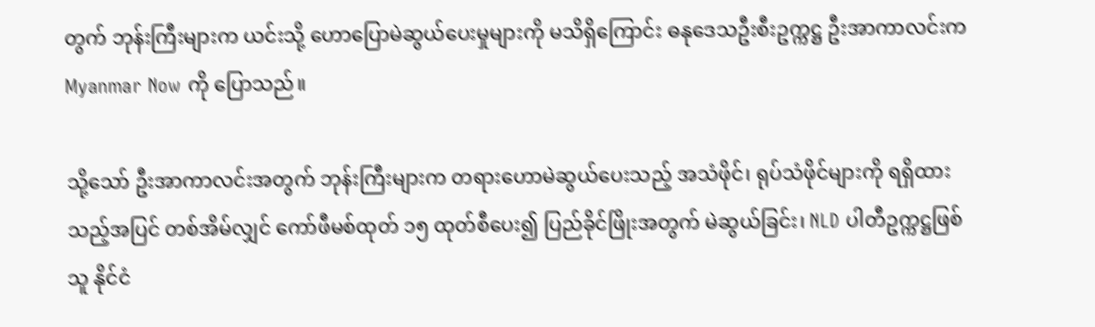တွက် ဘုန်းကြီးများက ယင်းသို့ ဟောပြောမဲဆွယ်ပေးမှုများကို မသိရှိကြောင်း ဓနုဒေသဦးစီးဥက္ကဋ္ဌ ဦးအာကာလင်းက Myanmar Now ကို ပြောသည်။

သို့သော် ဦးအာကာလင်းအတွက် ဘုန်းကြီးများက တရားဟောမဲဆွယ်ပေးသည့် အသံဖိုင်၊ ရုပ်သံဖိုင်များကို ရရှိထားသည့်အပြင် တစ်အိမ်လျှင် ကော်ဖီမစ်ထုတ် ၁၅ ထုတ်စီပေး၍ ပြည်ခိုင်ဖြိုးအတွက် မဲဆွယ်ခြင်း၊ NLD ပါတီဥက္ကဋ္ဌဖြစ်သူ နိုင်ငံ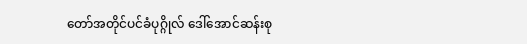တော်အတိုင်ပင်ခံပုဂ္ဂိုလ် ဒေါ်အောင်ဆန်းစု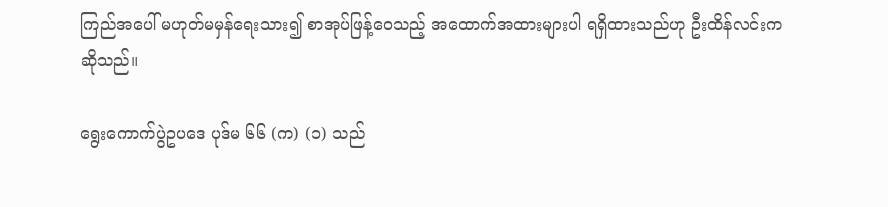ကြည်အပေါ် မဟုတ်မမှန်ရေးသား၍ စာအုပ်ဖြန့်ဝေသည့် အထောက်အထားများပါ ရရှိထားသည်ဟု ဦးထိန်လင်းက ဆိုသည်။

ရွေးကောက်ပွဲဥပဒေ ပုဒ်မ ၆၆ (က) (၁) သည်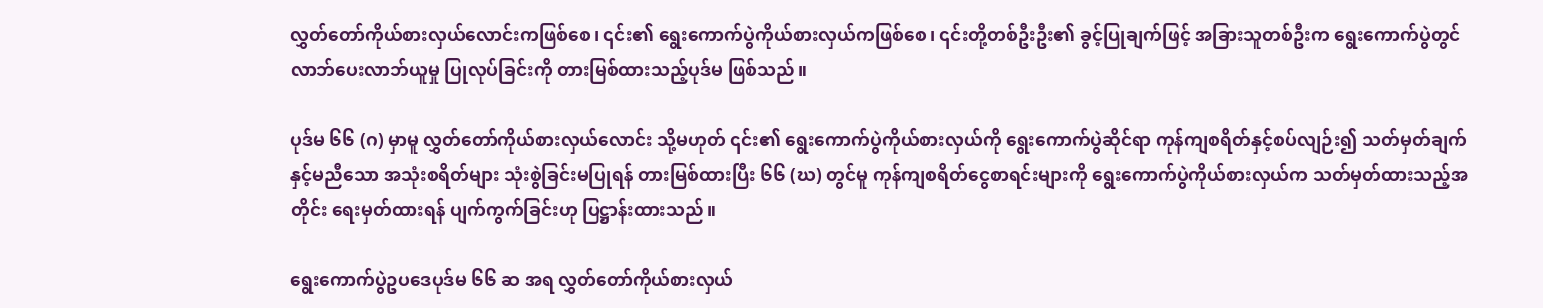လွှတ်တော်ကိုယ်စားလှယ်လောင်းကဖြစ်စေ၊ ၎င်း၏ ရွေးကောက်ပွဲကိုယ်စားလှယ်ကဖြစ်စေ၊ ၎င်းတို့တစ်ဦးဦး၏ ခွင့်ပြုချက်ဖြင့် အခြားသူတစ်ဦးက ရွေးကောက်ပွဲတွင် လာဘ်ပေးလာဘ်ယူမှု ပြုလုပ်ခြင်းကို တားမြစ်ထားသည့်ပုဒ်မ ဖြစ်သည်။

ပုဒ်မ ၆၆ (ဂ) မှာမူ လွှတ်တော်ကိုယ်စားလှယ်လောင်း သို့မဟုတ် ၎င်း၏ ရွေးကောက်ပွဲကိုယ်စားလှယ်ကို ရွေးကောက်ပွဲဆိုင်ရာ ကုန်ကျစရိတ်နှင့်စပ်လျဉ်း၍ သတ်မှတ်ချက်နှင့်မညီသော အသုံးစရိတ်များ သုံးစွဲခြင်းမပြုရန် တားမြစ်ထားပြီး ၆၆ (ဃ) တွင်မူ ကုန်ကျစရိတ်ငွေစာရင်းများကို ရွေးကောက်ပွဲကိုယ်စားလှယ်က သတ်မှတ်ထားသည့်အတိုင်း ရေးမှတ်ထားရန် ပျက်ကွက်ခြင်းဟု ပြဋ္ဌာန်းထားသည်။

ရွေးကောက်ပွဲဥပဒေပုဒ်မ ၆၆ ဆ အရ လွှတ်တော်ကိုယ်စားလှယ်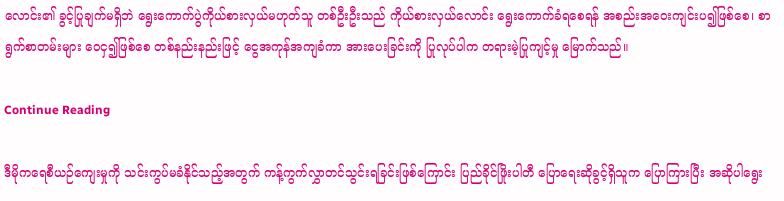လောင်း၏ ခွင့်ပြုချက်မရှိဘဲ ရွေးကောက်ပွဲကိုယ်စားလှယ်မဟုတ်သူ တစ်ဦးဦးသည် ကိုယ်စားလှယ်လောင်း ရွေးကောက်ခံရစေရန် အစည်းအဝေးကျင်းပ၍ဖြစ်စေ၊ စာရွက်စာတမ်းများ ဝေငှ၍ဖြစ်စေ တစ်နည်းနည်းဖြင့် ငွေအကုန်အကျခံကာ အားပေးခြင်းကို ပြုလုပ်ပါက တရားမဲ့ပြုကျင့်မှု မြောက်သည်။

Continue Reading

ဒီမိုကရေစီယဉ်ကျေးမှုကို သင်းကွပ်မခံနိုင်သည့်အတွက် ကန့်ကွက်လွှာတင်သွင်းရခြင်းဖြစ်ကြောင်း ပြည်ခိုင်ဖြိုးပါတီ ပြောရေးဆိုခွင့်ရှိသူက ပြောကြားပြီး အဆိုပါရွေး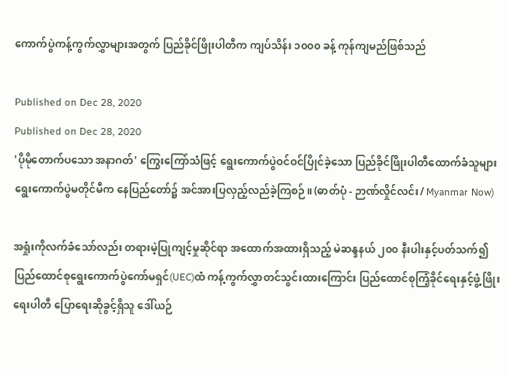ကောက်ပွဲကန့်ကွက်လွှာများအတွက် ပြည်ခိုင်ဖြိုးပါတီက ကျပ်သိန်း ၁၀၀၀ ခန့် ကုန်ကျမည်ဖြစ်သည်

Published on Dec 28, 2020
Published on Dec 28, 2020
'ပိုမိုတောက်ပသော အနာဂတ်' ကြွေးကြော်သံဖြင့် ရွေးကောက်ပွဲဝင်ဝင်ပြိုင်ခဲ့သော ပြည်ခိုင်ဖြိုးပါတီထောက်ခံသူများ ရွေးကောက်ပွဲမတိုင်မီက နေပြည်တော်၌ အင်အားပြလှည့်လည်ခဲ့ကြစဉ်။ (ဓာတ်ပုံ - ဉာဏ်လှိုင်လင်း/ Myanmar Now)

အရှုံးကိုလက်ခံသော်လည်း တရားမဲ့ပြုကျင့်မှုဆိုင်ရာ အထောက်အထားရှိသည့် မဲဆန္ဒနယ် ၂၀၀ နီးပါးနှင့်ပတ်သက်၍ ပြည်ထောင်စုရွေးကောက်ပွဲကော်မရှင်(UEC)ထံ ကန့်ကွက်လွှာတင်သွင်းထားကြောင်း ပြည်ထောင်စုကြံ့ခိုင်ရေးနှင့်ဖွံ့ဖြိုးရေးပါတီ ပြောရေးဆိုခွင့်ရှိသူ ဒေါ်ယဉ်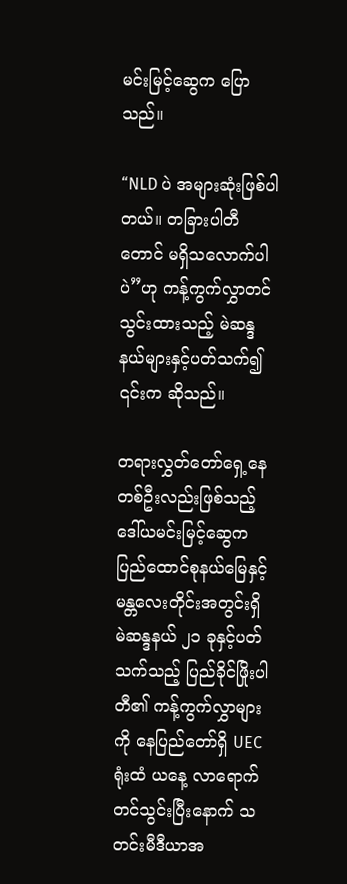မင်းမြင့်ဆွေက ပြောသည်။

“NLD ပဲ အများဆုံးဖြစ်ပါတယ်။ တခြားပါတီတောင် မရှိသလောက်ပါပဲ”ဟု ကန့်ကွက်လွှာတင်သွင်းထားသည့် မဲဆန္ဒနယ်များနှင့်ပတ်သက်၍ ၎င်းက ဆိုသည်။

တရားလွှတ်တော်ရှေ့နေတစ်ဦးလည်းဖြစ်သည့် ဒေါ်ယမင်းမြင့်ဆွေက ပြည်ထောင်စုနယ်မြေနှင့် မန္တလေးတိုင်းအတွင်းရှိ မဲဆန္ဒနယ် ၂၁ ခုနှင့်ပတ်သက်သည့် ပြည်ခိုင်ဖြိုးပါတီ၏ ကန့်ကွက်လွှာများကို နေပြည်တော်ရှိ UEC ရုံးထံ ယနေ့ လာရောက်တင်သွင်းပြီးနောက် သတင်းမီဒီယာအ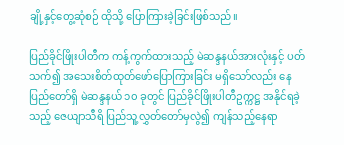ချို့နှင့်တွေ့ဆုံစဉ် ထိုသို့ ပြောကြားခဲ့ခြင်းဖြစ်သည်။

ပြည်ခိုင်ဖြိုးပါတီက ကန့်ကွက်ထားသည့် မဲဆန္ဒနယ်အားလုံးနှင့် ပတ်သက်၍ အသေးစိတ်ထုတ်ဖော်ပြောကြားခြင်း မရှိသော်လည်း နေပြည်တော်ရှိ မဲဆန္ဒနယ် ၁၀ ခုတွင် ပြည်ခိုင်ဖြိုးပါတီဥက္ကဋ္ဌ အနိုင်ရခဲ့သည့် ဇေယျာသီရိ ပြည်သူ့လွှတ်တော်မှလွဲ၍ ကျန်သည့်နေရာ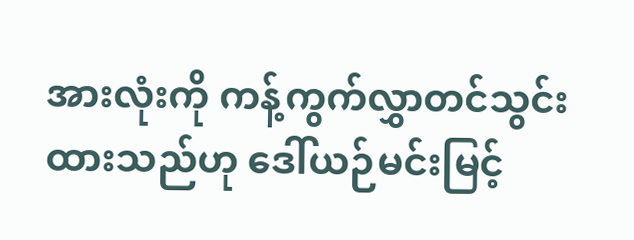အားလုံးကို ကန့်ကွက်လွှာတင်သွင်းထားသည်ဟု ဒေါ်ယဉ်မင်းမြင့်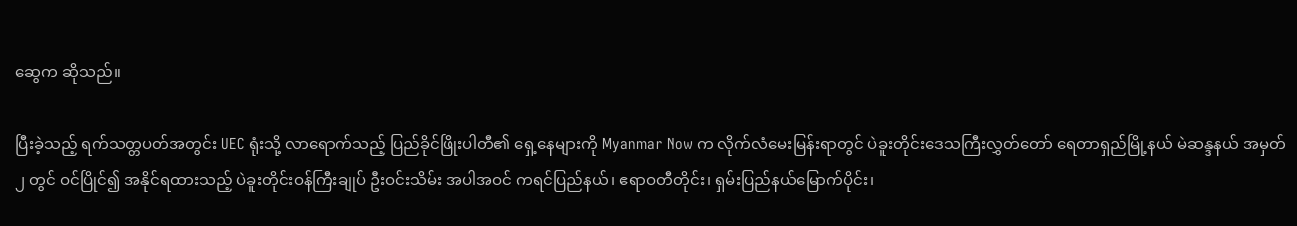ဆွေက ဆိုသည်။

ပြီးခဲ့သည့် ရက်သတ္တပတ်အတွင်း UEC ရုံးသို့ လာရောက်သည့် ပြည်ခိုင်ဖြိုးပါတီ၏ ရှေ့နေများကို Myanmar Now က လိုက်လံမေးမြန်းရာတွင် ပဲခူးတိုင်းဒေသကြီးလွှတ်တော် ရေတာရှည်မြို့နယ် မဲဆန္ဒနယ် အမှတ် ၂ တွင် ဝင်ပြိုင်၍ အနိုင်ရထားသည့် ပဲခူးတိုင်းဝန်ကြီးချုပ် ဦးဝင်းသိမ်း အပါအဝင် ကရင်ပြည်နယ်၊ ဧရာဝတီတိုင်း၊ ရှမ်းပြည်နယ်မြောက်ပိုင်း၊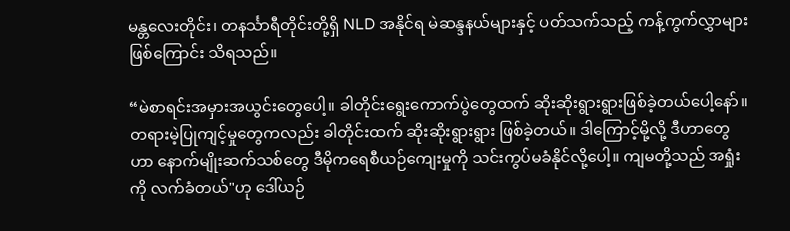မန္တလေးတိုင်း၊ တနင်္သာရီတိုင်းတို့ရှိ NLD အနိုင်ရ မဲဆန္ဒနယ်များနှင့် ပတ်သက်သည့် ကန့်ကွက်လွှာများဖြစ်ကြောင်း သိရသည်။

“မဲစာရင်းအမှားအယွင်းတွေပေါ့။ ခါတိုင်းရွေးကောက်ပွဲတွေထက် ဆိုးဆိုးရွားရွားဖြစ်ခဲ့တယ်ပေါ့နော်။ တရားမဲ့ပြုကျင့်မှုတွေကလည်း ခါတိုင်းထက် ဆိုးဆိုးရွားရွား ဖြစ်ခဲ့တယ်။ ဒါကြောင့်မို့လို့ ဒီဟာတွေဟာ နောက်မျိုးဆက်သစ်တွေ ဒီမိုကရေစီယဉ်ကျေးမှုကို သင်းကွပ်မခံနိုင်လို့ပေါ့။ ကျမတို့သည် အရှုံးကို လက်ခံတယ်"ဟု ဒေါ်ယဉ်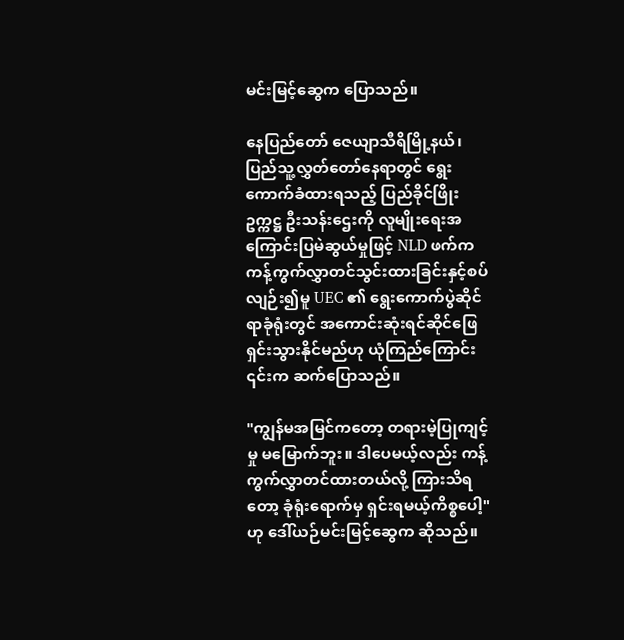မင်းမြင့်ဆွေက ပြောသည်။

နေပြည်တော် ဇေယျာသီရိမြို့နယ်၊ ပြည်သူ့လွှတ်တော်နေရာတွင် ရွေးကောက်ခံထားရသည့် ပြည်ခိုင်ဖြိုးဥက္ကဋ္ဌ ဦးသန်းဌေးကို လူမျိုးရေးအကြောင်းပြမဲဆွယ်မှုဖြင့် NLD ဖက်က ကန့်ကွက်လွှာတင်သွင်းထားခြင်းနှင့်စပ်လျဉ်း၍မူ UEC ၏ ရွေးကောက်ပွဲဆိုင်ရာခုံရုံးတွင် အကောင်းဆုံးရင်ဆိုင်ဖြေရှင်းသွားနိုင်မည်ဟု ယုံကြည်ကြောင်း ၎င်းက ဆက်ပြောသည်။

"ကျွန်မအမြင်ကတော့ တရားမဲ့ပြုကျင့်မှု မမြောက်ဘူး။ ဒါပေမယ့်လည်း ကန့်ကွက်လွှာတင်ထားတယ်လို့ ကြားသိရတော့ ခုံရုံးရောက်မှ ရှင်းရမယ့်ကိစ္စပေါ့"ဟု ဒေါ်ယဉ်မင်းမြင့်ဆွေက ဆိုသည်။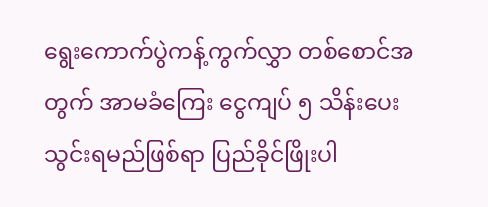ရွေးကောက်ပွဲကန့်ကွက်လွှာ တစ်စောင်အတွက် အာမခံကြေး ငွေကျပ် ၅ သိန်း‌ပေးသွင်းရမည်ဖြစ်ရာ ပြည်ခိုင်ဖြိုးပါ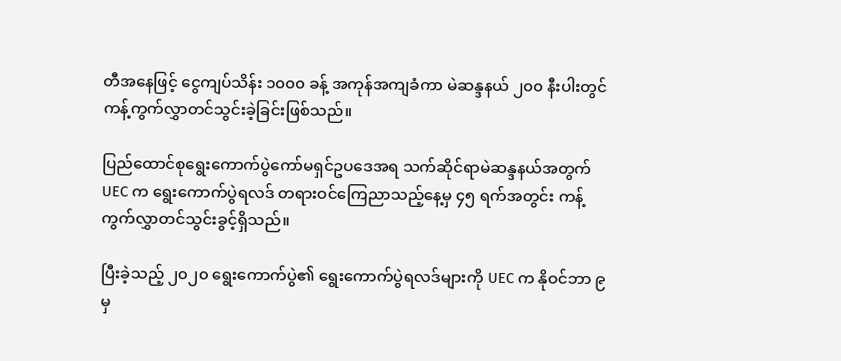တီအနေဖြင့် ငွေကျပ်သိန်း ၁၀၀၀ ခန့် အကုန်အကျခံကာ မဲဆန္ဒနယ် ၂၀၀ နီးပါးတွင် ကန့်ကွက်လွှာတင်သွင်းခဲ့ခြင်းဖြစ်သည်။

ပြည်ထောင်စုရွေးကောက်ပွဲကော်မရှင်ဥပဒေအရ သက်ဆိုင်ရာမဲဆန္ဒနယ်အတွက် UEC က ရွေးကောက်ပွဲရလဒ် တရားဝင်ကြေညာသည့်နေ့မှ ၄၅ ရက်အတွင်း ကန့်ကွက်လွှာတင်သွင်းခွင့်ရှိသည်။

ပြီးခဲ့သည့် ၂၀၂၀ ရွေးကောက်ပွဲ၏ ရွေးကောက်ပွဲရလဒ်များကို UEC က နိုဝင်ဘာ ၉ မှ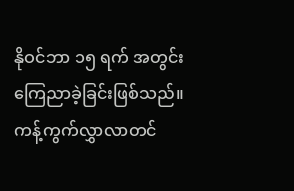နိုဝင်ဘာ ၁၅ ရက် အတွင်း ကြေညာခဲ့ခြင်းဖြစ်သည်။ ကန့်ကွက်လွှာလာတင်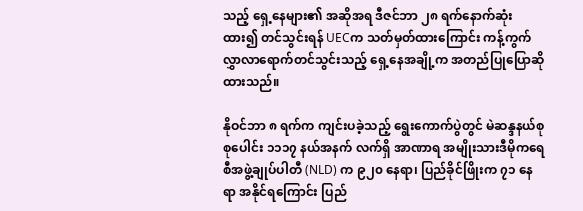သည့် ရှေ့နေများ၏ အဆိုအရ ဒီဇင်ဘာ ၂၈ ရက်နောက်ဆုံးထား၍ တင်သွင်းရန် UECက သတ်မှတ်ထားကြောင်း ကန့်ကွက်လွှာလာရောက်တင်သွင်းသည့် ရှေ့နေအချို့က အတည်ပြုပြောဆိုထားသည်။

နိုဝင်ဘာ ၈ ရက်က ကျင်းပခဲ့သည့် ရွေးကောက်ပွဲတွင် မဲဆန္ဒနယ်စုစုပေါင်း ၁၁၁၇ နယ်အနက် လက်ရှိ အာဏာရ အမျိုးသားဒီမိုကရေစီအဖွဲ့ချုပ်ပါတီ (NLD) က ၉၂၀ နေရာ၊ ပြည်ခိုင်ဖြိုးက ၇၁ နေရာ အနိုင်ရကြောင်း ပြည်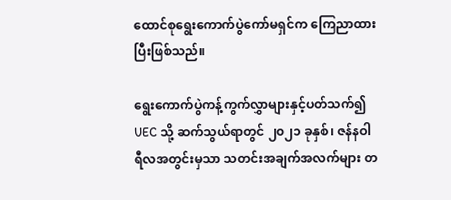ထောင်စုရွေးကောက်ပွဲကော်မရှင်က ကြေညာထားပြီးဖြစ်သည်။

ရွေးကောက်ပွဲကန့်ကွက်လွှာများနှင့်ပတ်သက်၍ UEC သို့ ဆက်သွယ်ရာတွင် ၂၀၂၁ ခုနှစ်၊ ဇန်နဝါရီလအတွင်းမှသာ သတင်းအချက်အလက်များ တ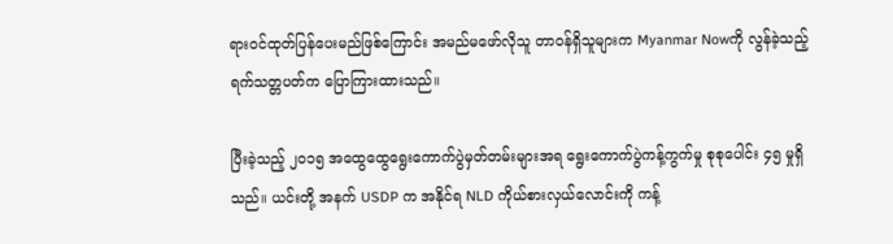ရားဝင်ထုတ်ပြန်ပေးမည်ဖြစ်ကြောင်း အမည်မဖော်လိုသူ တာဝန်ရှိသူများက Myanmar Nowကို လွန်ခဲ့သည့် ရက်သတ္တပတ်က ပြောကြားထားသည်။

ပြီးခဲ့သည့် ၂၀၁၅ အထွေထွေရွေးကောက်ပွဲမှတ်တမ်းများအရ ရွေးကောက်ပွဲကန့်ကွက်မှု စုစုပေါင်း ၄၅ မှုရှိသည်။ ယင်းတို့ အနက် USDP က အနိုင်ရ NLD ကိုယ်စားလှယ်လောင်းကို ကန့်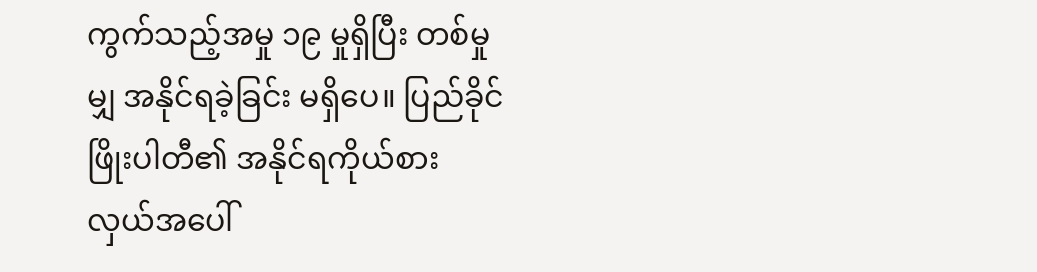ကွက်သည့်အမှု ၁၉ မှုရှိပြီး တစ်မှုမျှ အနိုင်ရခဲ့ခြင်း မရှိပေ။ ပြည်ခိုင်ဖြိုးပါတီ၏ အနိုင်ရကိုယ်စားလှယ်အပေါ်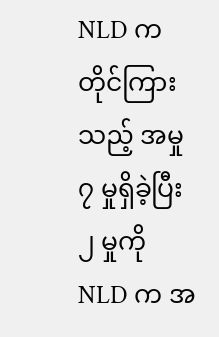NLD က တိုင်ကြားသည့် အမှု ၇ မှုရှိခဲ့ပြီး ၂ မှုကို NLD က အ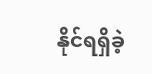နိုင်ရရှိခဲ့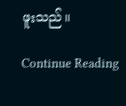ဖူးသည်။

Continue Reading